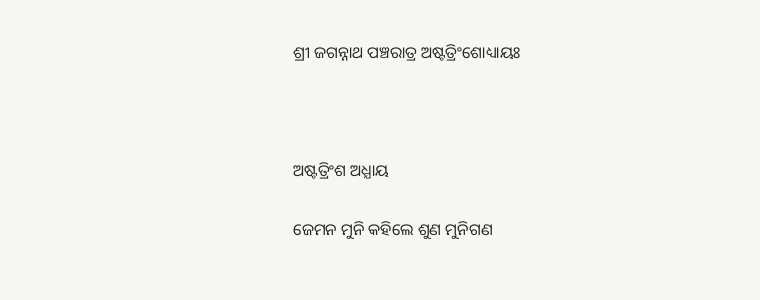ଶ୍ରୀ ଜଗନ୍ନାଥ ପଞ୍ଚରାତ୍ର ଅଷ୍ଟତ୍ରିଂଶୋଧ୍ୟାୟଃ



ଅଷ୍ଟତ୍ରିଂଶ ଅଧ୍ଯାୟ

ଜେମନ ମୁନି କହିଲେ ଶୁଣ ମୁନିଗଣ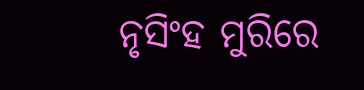ନୃସିଂହ ମୁରିରେ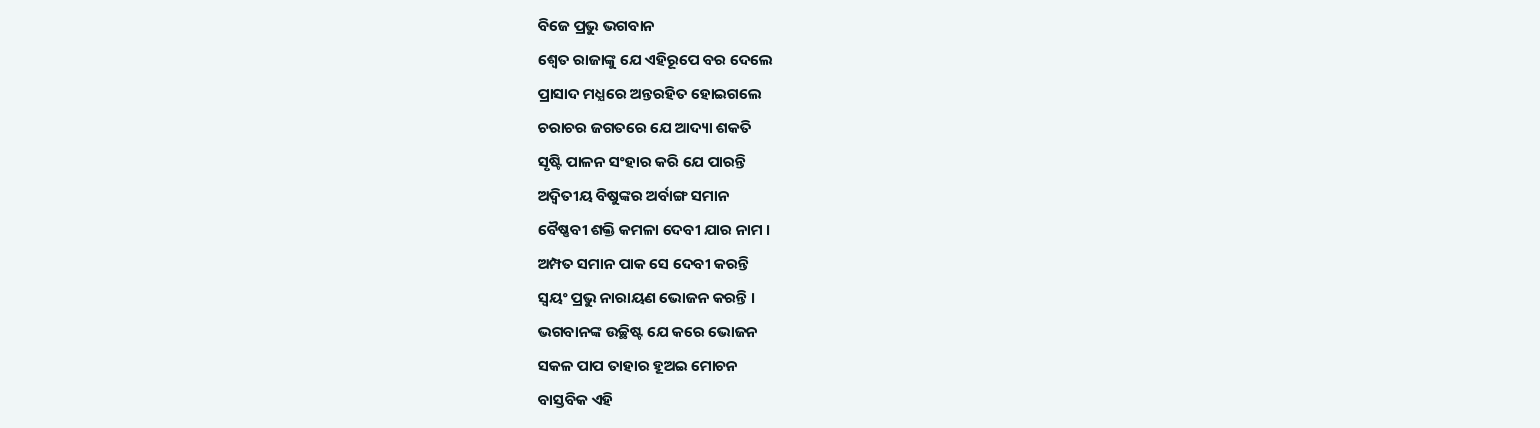ବିଜେ ପ୍ରଭୁ ଭଗବାନ
ଶ୍ଵେତ ରାଜାଙ୍କୁ ଯେ ଏହିରୂପେ ବର ଦେଲେ
ପ୍ରାସାଦ ମଧ୍ଯରେ ଅନ୍ତରହିତ ହୋଇଗଲେ
ଚରାଚର ଜଗତରେ ଯେ ଆଦ୍ୟା ଶକତି
ସୃଷ୍ଟି ପାଳନ ସଂହାର କରି ଯେ ପାରନ୍ତି
ଅଦ୍ଵିତୀୟ ବିଷୁଙ୍କର ଅର୍ବାଙ୍ଗ ସମାନ
ବୈଷ୍ଣବୀ ଶକ୍ତି କମଳା ଦେବୀ ଯାର ନାମ ।
ଅମ୍ପତ ସମାନ ପାକ ସେ ଦେବୀ କରନ୍ତି
ସ୍ଵୟଂ ପ୍ରଭୁ ନାରାୟଣ ଭୋଜନ କରନ୍ତି ।
ଭଗବାନଙ୍କ ଉଚ୍ଛିଷ୍ଟ ଯେ କରେ ଭୋଜନ
ସକଳ ପାପ ତାହାର ହୂଅଇ ମୋଚନ
ବାସ୍ତବିକ ଏହି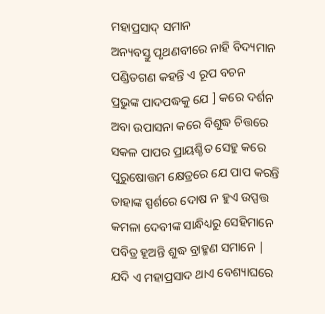ମହାପ୍ରସାଦ୍‌ ସମାନ
ଅନ୍ୟବସ୍ତୁ ପୃଥଣବୀରେ ନାହି ବିଦ୍ୟମାନ
ପଣ୍ଡିତଗଣ କହନ୍ତି ଏ ରୂପ ବଚନ
ପ୍ରଭୁଙ୍କ ପାଦପଦ୍ଧକୁ ଯେ ] କରେ ଦର୍ଶନ
ଅବା ଉପାସନା କରେ ବିଶୁଦ୍ଧ ଚିତ୍ତରେ
ସକଳ ପାପର ପ୍ରାୟଶ୍ଚିତ ସେହୁ କରେ
ପୁରୁଷୋତ୍ତମ କ୍ଷେତ୍ରରେ ଯେ ପାପ କରନ୍ତି
ତାହାଙ୍କ ସ୍ପର୍ଶରେ ଦୋଷ ନ ହୁଏ ଉପ୍ପତ୍ତ
କମଳା ଦେବୀଙ୍କ ସାନ୍ଧିଧ୍ୟରୁ ସେହିମାନେ
ପବିତ୍ର ହୂଅନ୍ତି ଶୁଦ୍ଧ ବ୍ରାହ୍ମଣ ସମାନେ |
ଯଦି ଏ ମହାପ୍ରସାଦ ଥାଏ ବେଶ୍ୟାଘରେ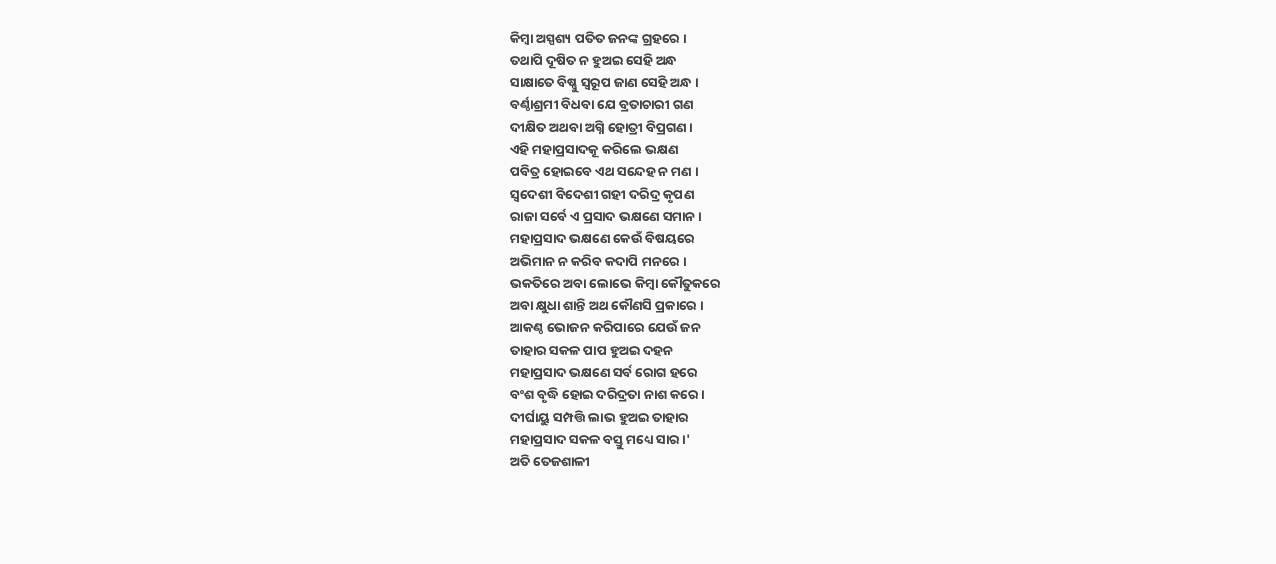କିମ୍ବା ଅସ୍ପଶ୍ୟ ପତିତ ଜନଙ୍କ ଗ୍ରହରେ ।
ତଥାପି ଦୂଷିତ ନ ହୁଅଇ ସେହି ଅନ୍ଧ
ସାକ୍ଷାତେ ବିଷ୍ଣୁ ସ୍ଵରୂପ ଜାଣ ସେହି ଅନ୍ଧ ।
ବର୍ଣ୍ଠାଶ୍ରମୀ ବିଧବା ଯେ ବ୍ରତାଚାରୀ ଗଣ
ଦୀକ୍ଷିତ ଅଥବା ଅଗ୍ନି ହୋତ୍ରୀ ବିପ୍ରଗଣ ।
ଏହି ମହାପ୍ରସାଦକୂ କରିଲେ ଭକ୍ଷଣ
ପବିତ୍ର ହୋଇବେ ଏଥ ସନ୍ଦେହ ନ ମଣ ।
ସ୍ଵଦେଶୀ ବିଦେଶୀ ଗହୀ ଦରିଦ୍ର କୃପଣ
ରାଜା ସର୍ବେ ଏ ପ୍ରସାଦ ଭକ୍ଷଣେ ସମାନ ।
ମହାପ୍ରସାଦ ଭକ୍ଷଣେ କେଉଁ ବିଷୟରେ
ଅଭିମାନ ନ କରିବ କଦାପି ମନରେ ।
ଭକତିରେ ଅବା ଲୋଭେ କିମ୍ବା କୌତୁକରେ
ଅବା କ୍ଷୁଧା ଶାନ୍ତି ଅଥ କୌଣସି ପ୍ରକାରେ ।
ଆକଣ୍ଠ ଭୋଜନ କରିପାରେ ଯେଉଁ ଜନ
ତାହାର ସକଳ ପାପ ହୁଅଇ ଦହନ
ମହାପ୍ରସାଦ ଭକ୍ଷଣେ ସର୍ବ ରୋଗ ହରେ
ବଂଶ ବୃଦ୍ଧି ହୋଇ ଦରିଦ୍ରତା ନାଶ କରେ ।
ଦୀର୍ଘାୟୁ ସମ୍ପତ୍ତି ଲାଭ ହୁଅଇ ତାହାର
ମହାପ୍ରସାଦ ସକଳ ବସ୍ତୁ ମଧ୍ୟେ ସାର ।'
ଅତି ତେଜଶାଳୀ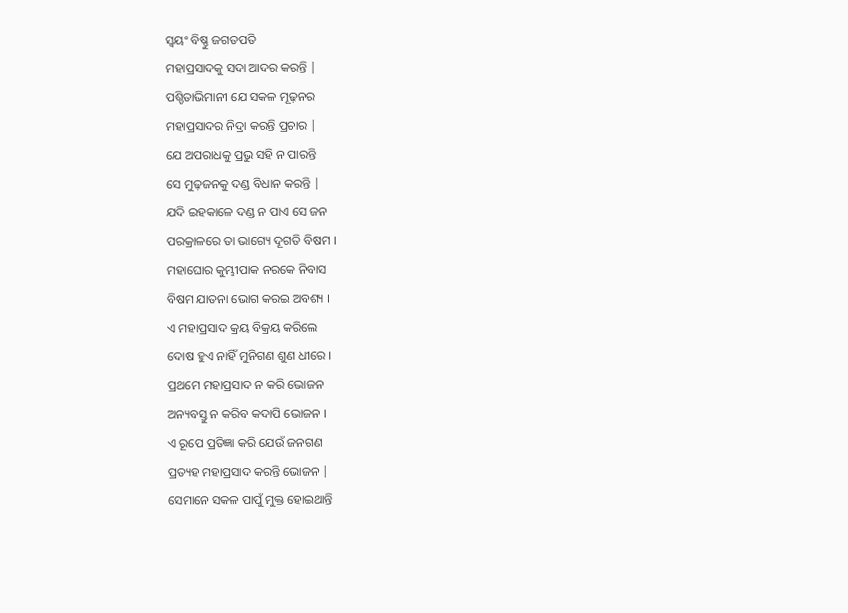ସ୍ଵୟଂ ବିଷ୍ଣୁ ଜଗତପତି
ମହାପ୍ରସାଦକୁ ସଦା ଆଦର କରନ୍ତି |
ପଶ୍ଡିତାଭିମାନୀ ଯେ ସକଳ ମୂଢ଼ନର
ମହାପ୍ରସାଦର ନିଦ୍ରା କରନ୍ତି ପ୍ରଚାର |
ଯେ ଅପରାଧକୁ ପ୍ରଭୁ ସହି ନ ପାରନ୍ତି
ସେ ମୁଢ଼ଜନକୁ ଦଣ୍ଡ ବିଧାନ କରନ୍ତି |
ଯଦି ଇହକାଳେ ଦଣ୍ଡ ନ ପାଏ ସେ ଜନ
ପରକ୍ରାଳରେ ତା ଭାଗ୍ୟେ ଦୂଗତି ବିଷମ ।
ମହାଘୋର କୁମ୍ଭୀପାକ ନରକେ ନିବାସ
ବିଷମ ଯାତନା ଭୋଗ କରଇ ଅବଶ୍ୟ ।
ଏ ମହାପ୍ରସାଦ କ୍ରୟ ବିକ୍ରୟ କରିଲେ
ଦୋଷ ହୁଏ ନାହିଁ ମୁନିଗଣ ଶୁଣ ଧୀରେ ।
ପ୍ରଥମେ ମହାପ୍ରସାଦ ନ କରି ଭୋଜନ
ଅନ୍ୟବସ୍ତୁ ନ କରିବ କଦାପି ଭୋଜନ ।
ଏ ରୂପେ ପ୍ରତିଜ୍ଞା କରି ଯେଉଁ ଜନଗଣ
ପ୍ରତ୍ୟହ ମହାପ୍ରସାଦ କରନ୍ତି ଭୋଜନ |
ସେମାନେ ସକଳ ପାପୁଁ ମୁକ୍ତ ହୋଇଥାନ୍ତି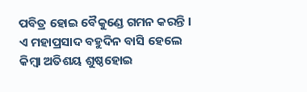ପବିତ୍ର ହୋଇ ବୈକୁଣ୍ଡେ ଗମନ କରନ୍ତି ।
ଏ ମହାପ୍ରସାଦ ବହୁଦିନ ବାସି ହେଲେ
କିମ୍ବା ଅତିଶୟ ଶୁଷ୍ଠହୋଇ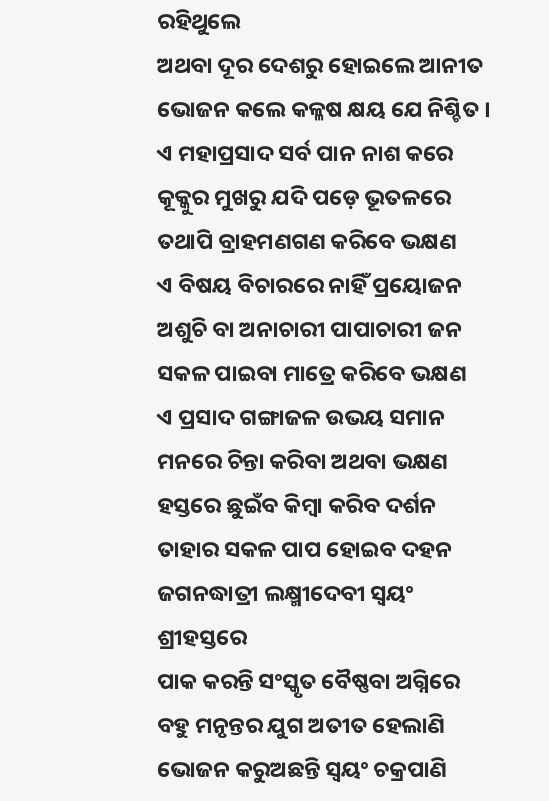ରହିଥୁଲେ
ଅଥବା ଦୂର ଦେଶରୁ ହୋଇଲେ ଆନୀତ
ଭୋଜନ କଲେ କଳ୍ଳଷ କ୍ଷୟ ଯେ ନିଶ୍ଚିତ ।
ଏ ମହାପ୍ରସାଦ ସର୍ବ ପାନ ନାଶ କରେ
କୂକ୍କୁର ମୁଖରୁ ଯଦି ପଡ଼େ ଭୂତଳରେ
ତଥାପି ବ୍ରାହମଣଗଣ କରିବେ ଭକ୍ଷଣ
ଏ ବିଷୟ ବିଚାରରେ ନାହିଁ ପ୍ରୟୋଜନ
ଅଶୁଚି ବା ଅନାଚାରୀ ପାପାଚାରୀ ଜନ
ସକଳ ପାଇବା ମାତ୍ରେ କରିବେ ଭକ୍ଷଣ
ଏ ପ୍ରସାଦ ଗଙ୍ଗାଜଳ ଉଭୟ ସମାନ
ମନରେ ଚିନ୍ତା କରିବା ଅଥବା ଭକ୍ଷଣ
ହସ୍ତରେ ଛୁଇଁବ କିମ୍ବା କରିବ ଦର୍ଶନ
ତାହାର ସକଳ ପାପ ହୋଇବ ଦହନ
ଜଗନଦ୍ଧାତ୍ରୀ ଲକ୍ଷ୍ମୀଦେବୀ ସ୍ବୟଂ ଶ୍ରୀହସ୍ତରେ
ପାକ କରନ୍ତି ସଂସ୍କୃତ ବୈଷ୍ଣବା ଅଗ୍ନିରେ
ବହୁ ମନୃନ୍ତର ଯୁଗ ଅତୀତ ହେଲାଣି
ଭୋଜନ କରୁଅଛନ୍ତି ସ୍ବୟଂ ଚକ୍ରପାଣି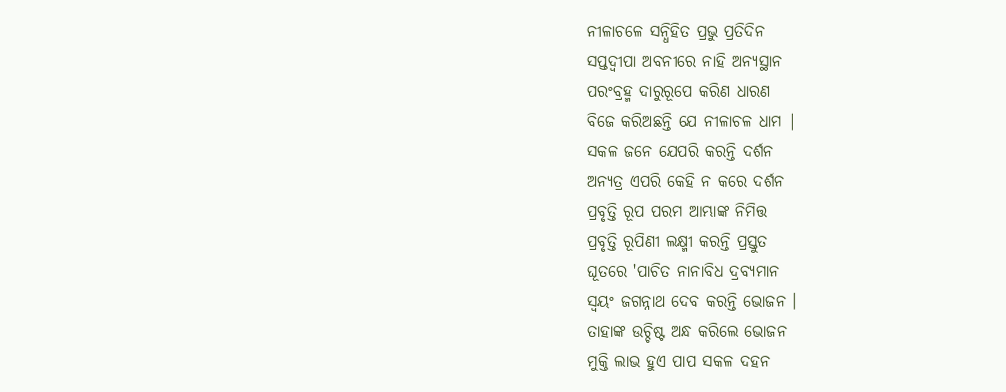ନୀଳାଚଳେ ସନ୍ଧିହିତ ପ୍ରଭୁ ପ୍ରତିଦିନ
ସପ୍ତଦ୍ଵୀପା ଅବନୀରେ ନାହି ଅନ୍ୟସ୍ଥାନ
ପରଂବ୍ରହ୍ମ ଦାରୁରୂପେ କରିଣ ଧାରଣ
ବିଜେ କରିଅଛନ୍ତି ଯେ ନୀଳାଚଳ ଧାମ |
ସକଳ ଜନେ ଯେପରି କରନ୍ତି ଦର୍ଶନ
ଅନ୍ୟତ୍ର ଏପରି କେହି ନ କରେ ଦର୍ଶନ
ପ୍ରବୃତ୍ତି ରୂପ ପରମ ଆମ୍ଭାଙ୍କ ନିମିତ୍ତ
ପ୍ରବୃତ୍ତି ରୂପିଣୀ ଲକ୍ଷ୍ମୀ କରନ୍ତି ପ୍ରସ୍ତୁତ
ଘୂତରେ 'ପାଚିତ ନାନାବିଧ ଦ୍ରବ୍ୟମାନ
ସ୍ଵୟଂ ଜଗନ୍ନାଥ ଦେବ କରନ୍ତି ଭୋଜନ ।
ତାହାଙ୍କ ଉଚ୍ଚିଷ୍ଟ ଅନ୍ଧ କରିଲେ ଭୋଜନ
ମୁକ୍ତି ଲାଭ ହୁଏ ପାପ ସକଳ ଦହନ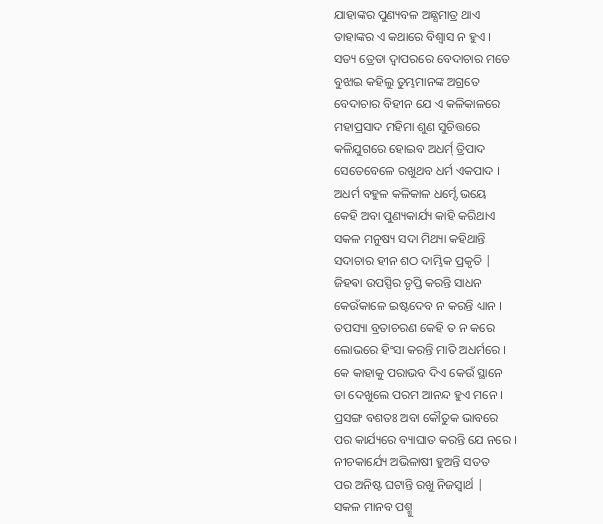ଯାହାଙ୍କର ପୁଣ୍ୟବଳ ଅଛ୍ଧମାତ୍ର ଥାଏ
ତାହାଙ୍କର ଏ କଥାରେ ବିଶ୍ଵାସ ନ ହୁଏ ।
ସତ୍ୟ ତ୍ରେତା ଦ୍ଵାପରରେ ବେଦାଚାର ମତେ
ବୁଝାଇ କହିଲୁ ତୁମ୍ଭମାନଙ୍କ ଅଗ୍ରତେ
ବେଦାଚାର ବିହୀନ ଯେ ଏ କଳିକାଳରେ
ମହାପ୍ରସାଦ ମହିମା ଶୁଣ ସୁଚିତ୍ତରେ
କଳିଯୁଗରେ ହୋଇବ ଅଧର୍ମ୍‌ ତ୍ରିପାଦ
ସେତେବେଳେ ରଖୁଥବ ଧର୍ମ ଏକପାଦ ।
ଅଧର୍ମ ବହୁଳ କଳିକାଳ ଧର୍ମ୍ଦେ ଭୟେ
କେହି ଅବା ପୁଣ୍ୟକାର୍ଯ୍ୟ କାହି କରିଥାଏ
ସକଳ ମନୁଷ୍ୟ ସଦା ମିଥ୍ୟା କହିଥାନ୍ତି
ସଦାଚାର ହୀନ ଶଠ ଦାମ୍ଭିକ ପ୍ରକୃତି |
ଜିହଵା ଉପସ୍ପିର ତୃପ୍ତି କରନ୍ତି ସାଧନ
କେଉଁକାଳେ ଇଷ୍ଟଦେବ ନ କରନ୍ତି ଧ୍ୟାନ ।
ତପସ୍ୟା ବ୍ରତାଚରଣ କେହି ତ ନ କରେ
ଲୋଭରେ ହିଂସା କରନ୍ତି ମାତି ଅଧର୍ମରେ ।
କେ କାହାକୁ ପରାଭବ ଦିଏ କେଉଁ ସ୍ଥାନେ
ତା ଦେଖୁଲେ ପରମ ଆନନ୍ଦ ହୁଏ ମନେ ।
ପ୍ରସଙ୍ଗ ବଶତଃ ଅବା କୌତୁକ ଭାବରେ
ପର କାର୍ଯ୍ୟରେ ବ୍ୟାଘାତ କରନ୍ତି ଯେ ନରେ ।
ନୀଚକାର୍ଯ୍ୟେ ଅଭିଳାଷୀ ହୁଅନ୍ତି ସତତ
ପର ଅନିଷ୍ଟ ଘଟାନ୍ତି ରଖୁ ନିଜସ୍ଵାର୍ଥ |
ସକଳ ମାନବ ପଶ୍ମୁ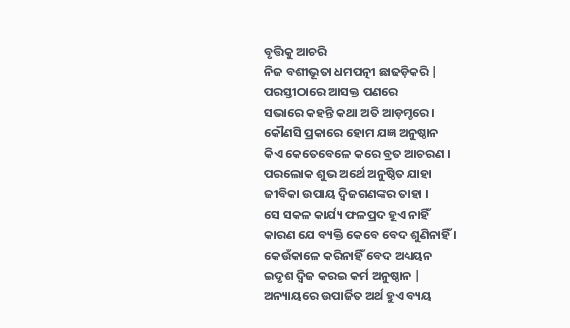ବୃତ୍ତିକୁ ଆଚରି
ନିଜ ବଶୀଭୂତା ଧମପତ୍ନୀ ଛାଢଡ଼ିକରି |
ପରସ୍ତୀଠାରେ ଆସକ୍ତ ପଣରେ
ସଭାରେ କହନ୍ତି କଥା ଅତି ଆଡ଼ମ୍ଚରେ ।
କୌଣସି ପ୍ରକାରେ ହୋମ ଯଜ୍ଞ ଅନୁଷ୍ଠାନ
କିଏ କେତେବେଳେ କରେ ବ୍ରତ ଆଚରଣ ।
ପରଲୋକ ଶୁଭ ଅର୍ଥେ ଅନୁଷ୍ଠିତ ଯାହା
ଜୀବିକା ଉପାୟ ଦ୍ଵିଜଗଣଙ୍କର ତାହା ।
ସେ ସକଳ କାର୍ଯ୍ୟ ଫଳପ୍ରଦ ହୂଏ ନାହିଁ
କାରଣ ଯେ ବ୍ୟକ୍ତି କେବେ ବେଦ ଶୁଣିନାହିଁ ।
କେଉଁକାଳେ କରିନାହିଁ ବେଦ ଅଧ୍ୟୟନ
ଇଦୃଶ ଦ୍ଵିଜ କରଇ କର୍ମ ଅନୁଷ୍ଠାନ |
ଅନ୍ୟାୟରେ ଉପାର୍ଜିତ ଅର୍ଥ ହୁଏ ବ୍ୟୟ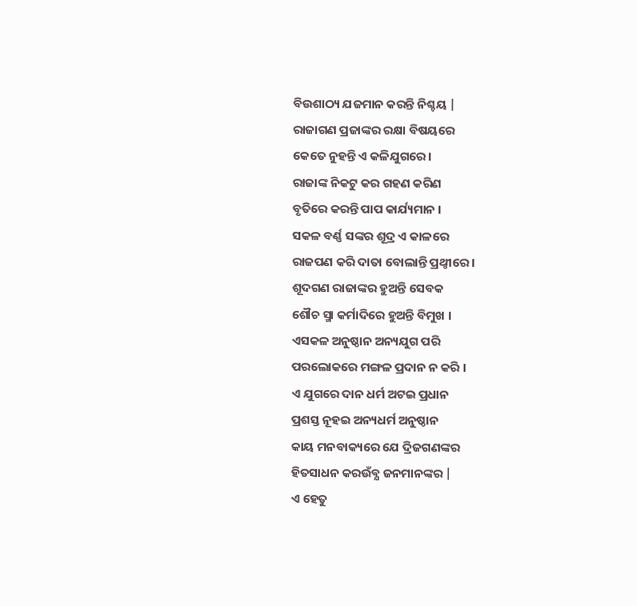ବିଉଶାଠ୍ୟ ଯଜମାନ କରନ୍ତି ନିଶ୍ଚୟ |
ରାଜାଗଣ ପ୍ରଜାଙ୍କର ରକ୍ଷା ବିଷୟରେ
କେତେ ନୁହନ୍ତି ଏ କଳିଯୁଗରେ ।
ରାଜାଙ୍କ ନିକଟୁ କର ଗହଣ କରିଣ
ବୃତିରେ କରନ୍ତି ପାପ କାର୍ଯ୍ୟମାନ ।
ସକଳ ବର୍ଣ୍ଣ ସଙ୍କର ଶୂଦ୍ର ଏ କାଳରେ
ରାଜପଣ କରି ଦାତା ବୋଲାନ୍ତି ପ୍ରଥ୍ଠୀରେ ।
ଶୂଦଗଣ ରାଜାଙ୍କର ହୁଅନ୍ତି ସେବକ
ଶୌଚ ସ୍ମା କର୍ମାଦିରେ ହୁଅନ୍ତି ବିମୁଖ ।
ଏସକଳ ଅନୁଷ୍ଠାନ ଅନ୍ୟଯୁଗ ପରି
ପରଲୋକରେ ମଙ୍ଗଳ ପ୍ରଦାନ ନ କରି ।
ଏ ଯୁଗରେ ଦାନ ଧର୍ମ ଅଟଇ ପ୍ରଧାନ
ପ୍ରଶସ୍ତ ନୂହଇ ଅନ୍ୟଧର୍ମ ଅନୁଷ୍ଠାନ
କାୟ ମନବାକ୍ୟରେ ଯେ ଦ୍ରିଜଗଣଙ୍କର
ହିତସାଧନ କରଉଁବ୍ଯ ଜନମାନଙ୍କର |
ଏ ହେତୁ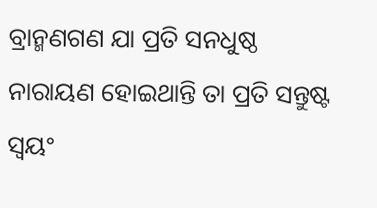ବ୍ରାନ୍ମଣଗଣ ଯା ପ୍ରତି ସନଧୁଷ୍ଠ
ନାରାୟଣ ହୋଇଥାନ୍ତି ତା ପ୍ରତି ସନ୍ତୁଷ୍ଟ
ସ୍ଵୟଂ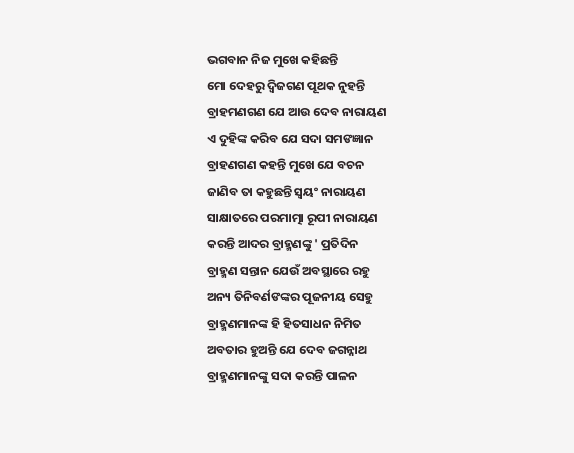ଭଗବାନ ନିଜ ମୁଖେ କହିଛନ୍ତି
ମୋ ଦେହରୁ ଦ୍ଵିଜଗଣ ପୂଥକ ନୁହନ୍ତି
ବ୍ରାହମଣଗଣ ଯେ ଆଉ ଦେବ ନାରାୟଣ
ଏ ଦୁହିଙ୍କ କରିବ ଯେ ସଦା ସମଙଜ୍ଞାନ
ବ୍ରାହଣଗଣ କହନ୍ତି ମୁଖେ ଯେ ବଚନ
ଜାଣିବ ତା କହୁଛନ୍ତି ସ୍ଵୟଂ ନାରାୟଣ
ସାକ୍ଷାତରେ ପରମାତ୍ମା ରୂପୀ ନାରାୟଣ
କରନ୍ତି ଆଦର ବ୍ରାହ୍ମଣଙ୍କୁ ' ପ୍ରତିଦିନ
ବ୍ରାହ୍ମଣ ସନ୍ତାନ ଯେଉଁ ଅବସ୍ଥାରେ ରହୁ
ଅନ୍ୟ ତିନିବର୍ଣଙଙ୍କର ପୂଜନୀୟ ସେହୁ
ବ୍ରାହ୍ମଣମାନଙ୍କ ହି ହିତସାଧନ ନିମିତ
ଅବତାର ହୁଅନ୍ତି ଯେ ଦେବ ଜଗନ୍ନାଥ
ବ୍ରାହ୍ମଣମାନଙ୍କୁ ସଦା କରନ୍ତି ପାଳନ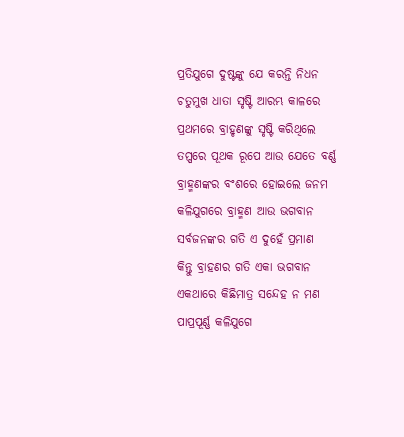ପ୍ରତିଯୁଗେ ଦୁଷ୍ଟଙ୍କୁ ଯେ କରନ୍ତି ନିଧନ
ଚତୁମୁଖ ଧାତା ସୃଷ୍ଟି ଆରମ୍ଭ କାଳରେ
ପ୍ରଥମରେ ବ୍ରାହୃଣଙ୍କୁ ସୃଷ୍ଟି କରିଥିଲେ
ତପ୍ପରେ ପୂଥକ ରୂପେ ଆଉ ଯେତେ ବର୍ଣ୍ଣ
ବ୍ରାହ୍ମଣଙ୍କର ବଂଶରେ ହୋଇଲେ ଜନମ
କଳିଯୁଗରେ ବ୍ରାହ୍ମଣ ଆଉ ଭଗବାନ
ସର୍ବଜନଙ୍କର ଗତି ଏ ଦୁହେଁ ପ୍ରମାଣ
କିନ୍ତୁ ବ୍ରାହଣର ଗତି ଏକା ଭଗବାନ
ଏକଥାରେ କିଛିମାତ୍ର ସନ୍ଦେହ ନ ମଣ
ପାପ୍ରପୂର୍ଣ୍ଣ କଳିଯୁଗେ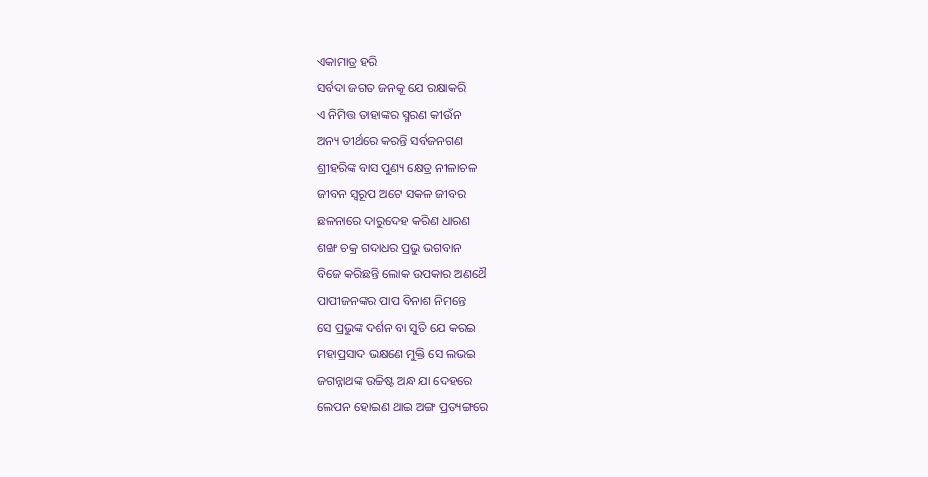ଏକାମାତ୍ର ହରି
ସର୍ବଦା ଜଗତ ଜନକୂ ଯେ ରକ୍ଷାକରି
ଏ ନିମିତ୍ତ ତାହାଙ୍କର ସ୍ମରଣ କୀଉଁନ
ଅନ୍ୟ ତୀର୍ଥରେ କରନ୍ତି ସର୍ବଜନଗଣ
ଶ୍ରୀହରିଙ୍କ ବାସ ପୁଣ୍ୟ କ୍ଷେତ୍ର ନୀଳାଚଳ
ଜୀବନ ସ୍ଵରୂପ ଅଟେ ସକଳ ଜୀବର
ଛଳନାରେ ଦାରୁଦେହ କରିଣ ଧାରଣ
ଶଙ୍ଖ ଚକ୍ର ଗଦାଧର ପ୍ରଭୁ ଭଗବାନ
ବିଜେ କରିଛନ୍ତି ଲୋକ ଉପକାର ଅଣଥୈ
ପାପୀଜନଙ୍କର ପାପ ବିନାଶ ନିମନ୍ତେ
ସେ ପ୍ରଭୁଙ୍କ ଦର୍ଶନ ବା ସୁତି ଯେ କରଇ
ମହାପ୍ରସାଦ ଭକ୍ଷଣେ ମୁକ୍ତି ସେ ଲଭଇ
ଜଗନ୍ନାଥଙ୍କ ଉଚ୍ଚିଷ୍ଟ ଅନ୍ଧ ଯା ଦେହରେ
ଲେପନ ହୋଇଣ ଥାଇ ଅଙ୍ଗ ପ୍ରତ୍ୟଙ୍ଗରେ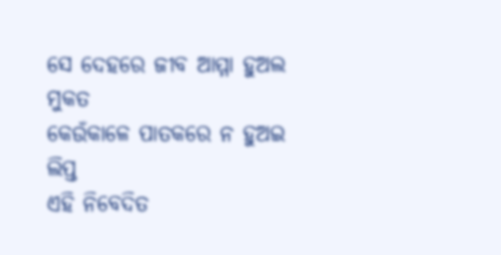ସେ ଦେହରେ ଜୀବ ଆମ୍ମା ହୁଅଲ ମୁକତ
କେଉଁକାଳେ ପାତକରେ ନ ହୁଅଇ ଲିପ୍ତ
ଏହି ନିବେଦିତ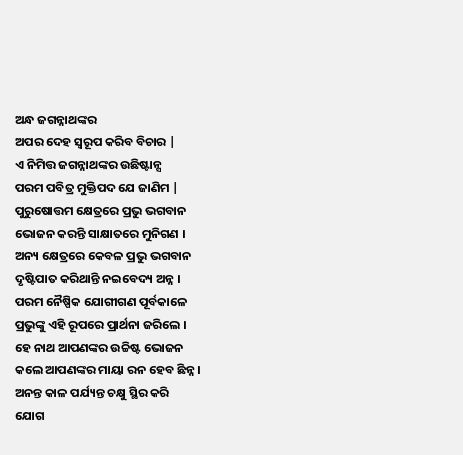ଅନ୍ଧ ଜଗନ୍ନାଥଙ୍କର
ଅପର ଦେହ ସ୍ଵରୂପ କରିବ ବିଚାର |
ଏ ନିମିତ୍ତ ଜଗନ୍ନାଥଙ୍କର ଉଛିଷ୍ଟାନ୍ସ
ପରମ ପବିତ୍ର ମୁକ୍ତିପଦ ଯେ ଜାଣିମ |
ପୁରୁଷୋତ୍ତମ କ୍ଷେତ୍ରରେ ପ୍ରଭୁ ଭଗବାନ
ଭୋଜନ କରନ୍ତି ସାକ୍ଷାତରେ ମୁନିଗଣ ।
ଅନ୍ୟ କ୍ଷେତ୍ରରେ କେବଳ ପ୍ରଭୁ ଭଗବାନ
ଦୃଷ୍ଟିପାତ କରିଥାନ୍ତି ନଇବେଦ୍ୟ ଅନ୍ନ ।
ପରମ ନୈଷ୍ପିକ ଯୋଗୀଗଣ ପୂର୍ବକାଳେ
ପ୍ରଭୁଙ୍କୁ ଏହି ରୂପରେ ପ୍ରାର୍ଥନା ଜରିଲେ ।
ହେ ନାଥ ଆପଣଙ୍କର ଉଚ୍ଚିଷ୍ଟ ଭୋଜନ
କଲେ ଆପଣଙ୍କର ମାୟା ରନ ହେବ ଛିନ୍ନ ।
ଅନନ୍ତ କାଳ ପର୍ଯ୍ୟନ୍ତ ଚକ୍ଷୁ ସ୍ଥିର କରି
ଯୋଗ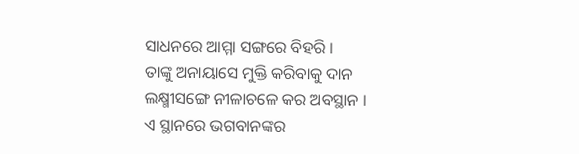ସାଧନରେ ଆମ୍ମା ସଙ୍ଗରେ ବିହରି ।
ତାଙ୍କୁ ଅନାୟାସେ ମୁକ୍ତି କରିବାକୁ ଦାନ
ଲକ୍ଷ୍ମୀସଙ୍ଗେ ନୀଳାଚଳେ କର ଅବସ୍ଥାନ ।
ଏ ସ୍ଥାନରେ ଭଗବାନଙ୍କର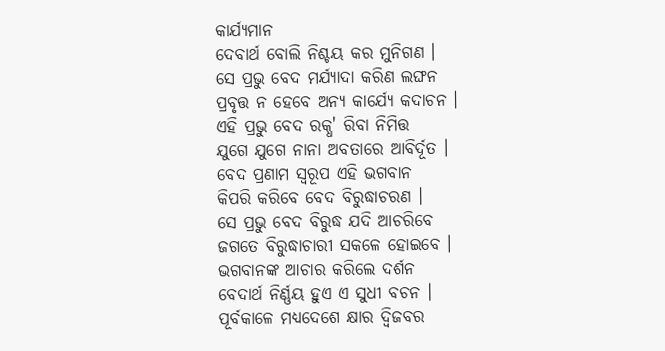କାର୍ଯ୍ୟମାନ
ଦେବାର୍ଥ ବୋଲି ନିଶ୍ଚୟ କର ମୁନିଗଣ ।
ସେ ପ୍ରଭୁ ବେଦ ମର୍ଯ୍ୟାଦା କରିଣ ଲଙ୍ଘନ
ପ୍ରବୃତ୍ତ ନ ହେବେ ଅନ୍ୟ କାର୍ଯ୍ୟେ କଦାଚନ ।
ଏହି ପ୍ରଭୁ ବେଦ ରକ୍ଧ' ରିବା ନିମିତ୍ତ
ଯୁଗେ ଯୁଗେ ନାନା ଅବତାରେ ଆବିର୍ଦୂତ ।
ବେଦ ପ୍ରଣାମ ସ୍ଵରୂପ ଏହି ଭଗବାନ
କିପରି କରିବେ ବେଦ ବିରୁଦ୍ଧାଚରଣ ।
ସେ ପ୍ରଭୁ ବେଦ ବିରୁଦ୍ଧ ଯଦି ଆଚରିବେ
ଜଗତେ ବିରୁଦ୍ଧାଚାରୀ ସକଳେ ହୋଇବେ ।
ଭଗବାନଙ୍କ ଆଚାର କରିଲେ ଦର୍ଶନ
ବେଦାର୍ଥ ନିର୍ଣ୍ଣୟ ହୁଏ ଏ ସୁଧୀ ବଚନ ।
ପୂର୍ବକାଳେ ମଧ୍ୟଦେଶେ କ୍ଷାର ଦ୍ବିଜବର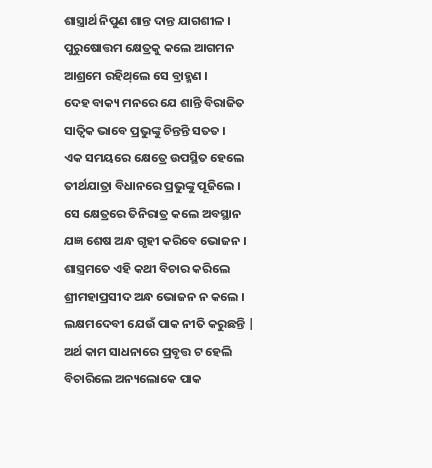ଶାସ୍ତ୍ରାର୍ଥ ନିପୁଣ ଶାନ୍ତ ଦାନ୍ତ ଯାଗଶୀଳ ।
ପୁରୁଷୋତ୍ତମ କ୍ଷେତ୍ରକୁ କଲେ ଆଗମନ
ଆଶ୍ରମେ ରହିଥ୍‌ଲେ ସେ ବ୍ରାହ୍ମଣ ।
ଦେହ ବାକ୍ୟ ମନରେ ଯେ ଶାନ୍ତି ବିରାଜିତ
ସାତ୍ଵିକ ଭାବେ ପ୍ରଭୁଙ୍କୁ ଚିନ୍ତନ୍ତି ସତତ ।
ଏକ ସମୟରେ କ୍ଷେତ୍ରେ ଉପସ୍ଥିତ ହେଲେ
ତୀର୍ଥଯାତ୍ରା ବିଧାନରେ ପ୍ରଭୁଙ୍କୁ ପୂଜିଲେ ।
ସେ କ୍ଷେତ୍ରରେ ତିନିରାତ୍ର କଲେ ଅବସ୍ଥାନ
ଯଜ୍ଞ ଶେଷ ଅନ୍ଧ ଗୃହୀ କରିବେ ଭୋଜନ ।
ଶାସ୍ତ୍ରମତେ ଏହି କଥୀ ବିଚାର କରିଲେ
ଶ୍ରୀମହାପ୍ରସୀଦ ଅନ୍ଧ ଭୋଜନ ନ କଲେ ।
ଲକ୍ଷମଦେବୀ ଯେଉଁ ପାକ ନୀତି କରୁଛନ୍ତି |
ଅର୍ଥ କାମ ସାଧନାରେ ପ୍ରବୃତ୍ତ ଟ ହେଲି
ବିଚାରିଲେ ଅନ୍ୟଲୋକେ ପାକ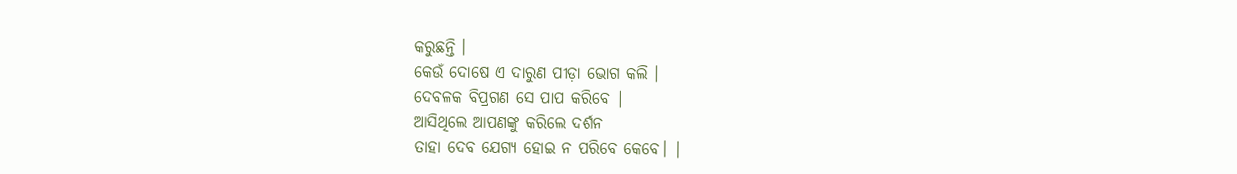କରୁଛନ୍ତି ।
କେଉଁ ଦୋଷେ ଏ ଦାରୁଣ ପୀଡ଼ା ଭୋଗ କଲି ।
ଦେବଳକ ବିପ୍ରଗଣ ସେ ପାପ କରିବେ |
ଆସିଥିଲେ ଆପଣଙ୍କୁ କରିଲେ ଦର୍ଶନ
ତାହା ଦେବ ଯେଗ୍ୟ ହୋଇ ନ ପରିବେ କେବେ। |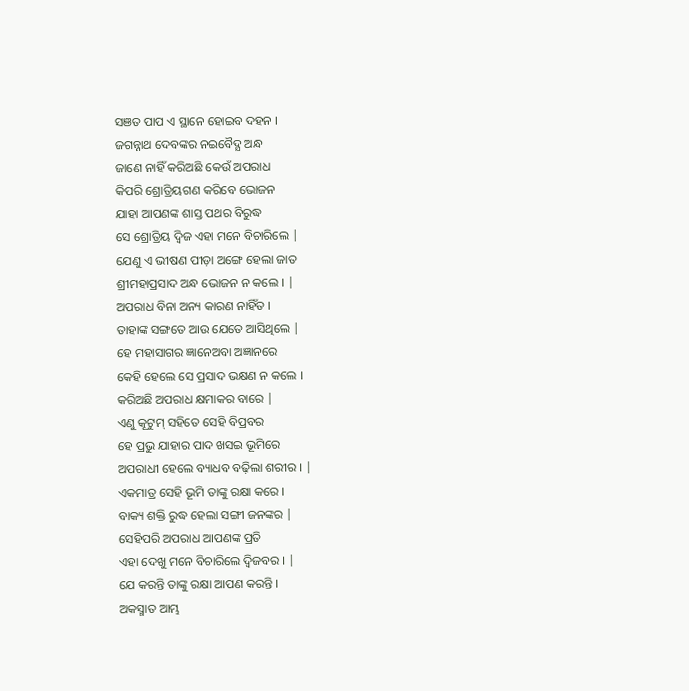ସଞତ ପାପ ଏ ସ୍ଥାନେ ହୋଇବ ଦହନ ।
ଜଗନ୍ନାଥ ଦେବଙ୍କର ନଇବୈଦ୍ଯ ଅନ୍ଧ
ଜାଣେ ନାହିଁ କରିଅଛି କେଉଁ ଅପରାଧ
କିପରି ଶ୍ରୋତ୍ରିୟଗଣ କରିବେ ଭୋଜନ
ଯାହା ଆପଣଙ୍କ ଶାସ୍ତ ପଥର ବିରୁଦ୍ଧ
ସେ ଶ୍ରୋତ୍ରିୟ ଦ୍ଵିଜ ଏହା ମନେ ବିଚାରିଲେ |
ଯେଣୁ ଏ ଭୀଷଣ ପୀଡ଼ା ଅଙ୍ଗେ ହେଲା ଜାତ
ଶ୍ରୀମହାପ୍ରସାଦ ଅନ୍ଧ ଭୋଜନ ନ କଲେ । |
ଅପରାଧ ବିନା ଅନ୍ୟ କାରଣ ନାହିଁତ ।
ତାହାଙ୍କ ସଙ୍ଗତେ ଆଉ ଯେତେ ଆସିଥିଲେ |
ହେ ମହାସାଗର ଜ୍ଞାନେଅବା ଅଜ୍ଞାନରେ
କେହି ହେଲେ ସେ ପ୍ରସାଦ ଭକ୍ଷଣ ନ କଲେ ।
କରିଅଛି ଅପରାଧ କ୍ଷମାକର ବାରେ |
ଏଣୁ କୂଟୁମ୍ ସହିତେ ସେହି ବିପ୍ରବର
ହେ ପ୍ରଭୁ ଯାହାର ପାଦ ଖସଇ ଭୂମିରେ
ଅପରାଧୀ ହେଲେ ବ୍ୟାଧବ ବଢ଼ିଲା ଶରୀର । |
ଏକମାତ୍ର ସେହି ଭୂମି ତାଙ୍କୁ ରକ୍ଷା କରେ ।
ବାକ୍ୟ ଶକ୍ତି ରୁଦ୍ଧ ହେଲା ସଙ୍ଗୀ ଜନଙ୍କର |
ସେହିପରି ଅପରାଧ ଆପଣଙ୍କ ପ୍ରତି
ଏହା ଦେଖୁ ମନେ ବିଚାରିଲେ ଦ୍ଵିଜବର । |
ଯେ କରନ୍ତି ତାଙ୍କୁ ରକ୍ଷା ଆପଣ କରନ୍ତି ।
ଅକସ୍ମାତ ଆମ୍ଭ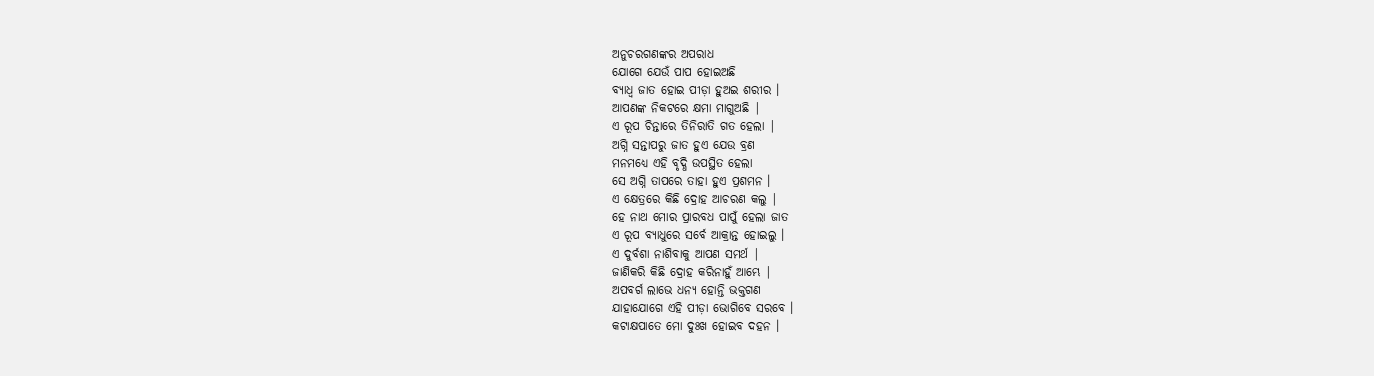ଅନୁଚରଗଣଙ୍କର ଅପରାଧ
ଯୋଗେ ଯେଉଁ ପାପ ହୋଇଅଛି
ବ୍ୟାଧ୍ବ ଜାତ ହୋଇ ପୀଡ଼ା ହୁଅଇ ଶରୀର ।
ଆପଣଙ୍କ ନିକଟରେ କ୍ଷମା ମାଗୁଅଛି |
ଏ ରୂପ ଚିନ୍ତାରେ ତିନିରାତି ଗତ ହେଲା |
ଅଗ୍ନି ସନ୍ତାପରୁ ଜାତ ହୁଏ ଯେଉ ବ୍ରଣ
ମନମଧ୍ୟେ ଏହି ବୃଦ୍ଧି ଉପସ୍ଥିତ ହେଲା
ସେ ଅଗ୍ନି ତାପରେ ତାହା ହୁଏ ପ୍ରଶମନ ।
ଏ କ୍ଷେତ୍ରରେ କିଛି ଦ୍ରୋହ ଆଚରଣ କଲୁ |
ହେ ନାଥ ମୋର ପ୍ରାରବଧ ପାପୁଁ ହେଲା ଜାତ
ଏ ରୂପ ବ୍ୟାଧୁରେ ସର୍ବେ ଆକ୍ରାନ୍ତ ହୋଇଲୁ ।
ଏ ଦୁର୍ବଶା ନାଶିବାକୁ ଆପଣ ସମର୍ଥ |
ଜାଣିକରି କିଛି ଦ୍ରୋହ କରିନାହୁଁ ଆମ୍ଭେ |
ଅପବର୍ଗ ଲାଭେ ଧନ୍ୟ ହୋନ୍ତି ଭକ୍ତଗଣ
ଯାହାଯୋଗେ ଏହି ପୀଡ଼ା ଭୋଗିବେ ସରବେ ।
କଟାକ୍ଷପାତେ ମୋ ଦୁଃଖ ହୋଇବ ଦହନ ।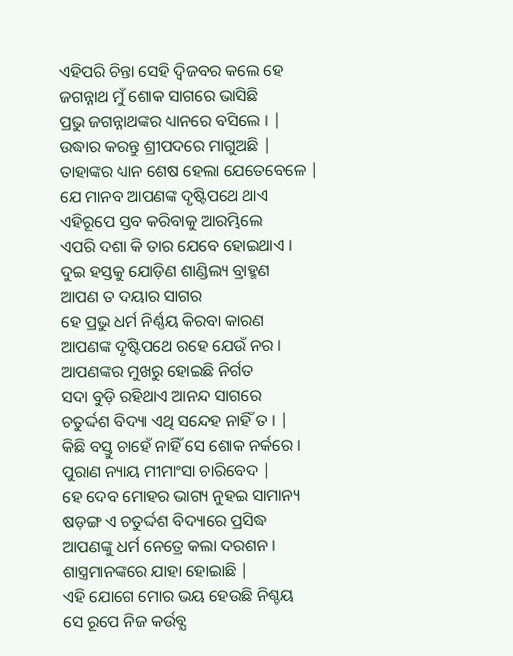ଏହିପରି ଚିନ୍ତା ସେହି ଦ୍ବିଜବର କଲେ ହେ
ଜଗନ୍ନାଥ ମୁଁ ଶୋକ ସାଗରେ ଭାସିଛି
ପ୍ରଭୁ ଜଗନ୍ନାଥଙ୍କର ଧ୍ୟାନରେ ବସିଲେ । |
ଉଦ୍ଧାର କରନ୍ତୁ ଶ୍ରୀପଦରେ ମାଗୁଅଛି |
ତାହାଙ୍କର ଧ୍ୟାନ ଶେଷ ହେଲା ଯେତେବେଳେ |
ଯେ ମାନବ ଆପଣଙ୍କ ଦୃଷ୍ଟିପଥେ ଥାଏ
ଏହିରୂପେ ସ୍ତବ କରିବାକୁ ଆରମ୍ଭିଲେ
ଏପରି ଦଶା କି ତାର ଯେବେ ହୋଇଥାଏ ।
ଦୁଇ ହସ୍ତକୁ ଯୋଡ଼ିଣ ଶାଣ୍ଡିଲ୍ୟ ବ୍ରାହ୍ମଣ
ଆପଣ ତ ଦୟାର ସାଗର
ହେ ପ୍ରଭୁ ଧର୍ମ ନିର୍ଣ୍ଣୟ କିରବା କାରଣ
ଆପଣଙ୍କ ଦୃଷ୍ଟିପଥେ ରହେ ଯେଉଁ ନର ।
ଆପଣଙ୍କର ମୁଖରୁ ହୋଇଛି ନିର୍ଗତ
ସଦା ବୁଡ଼ି ରହିଥାଏ ଆନନ୍ଦ ସାଗରେ
ଚତୁର୍ଦ୍ଦଶ ବିଦ୍ୟା ଏଥି ସନ୍ଦେହ ନାହିଁ ତ । |
କିଛି ବସ୍ତୁ ଚାହେଁ ନାହିଁ ସେ ଶୋକ ନର୍କରେ ।
ପୁରାଣ ନ୍ୟାୟ ମୀମାଂସା ଚାରିବେଦ |
ହେ ଦେବ ମୋହର ଭାଗ୍ୟ ନୁହଇ ସାମାନ୍ୟ
ଷଡ଼ଙ୍ଗ ଏ ଚତୁର୍ଦ୍ଦଶ ବିଦ୍ୟାରେ ପ୍ରସିଦ୍ଧ
ଆପଣଙ୍କୁ ଧର୍ମ ନେତ୍ରେ କଲା ଦରଶନ ।
ଶାସ୍ତ୍ରମାନଙ୍କରେ ଯାହା ହୋଇାଛି |
ଏହି ଯୋଗେ ମୋର ଭୟ ହେଉଛି ନିଶ୍ଚୟ
ସେ ରୂପେ ନିଜ କର୍ଉବ୍ଯ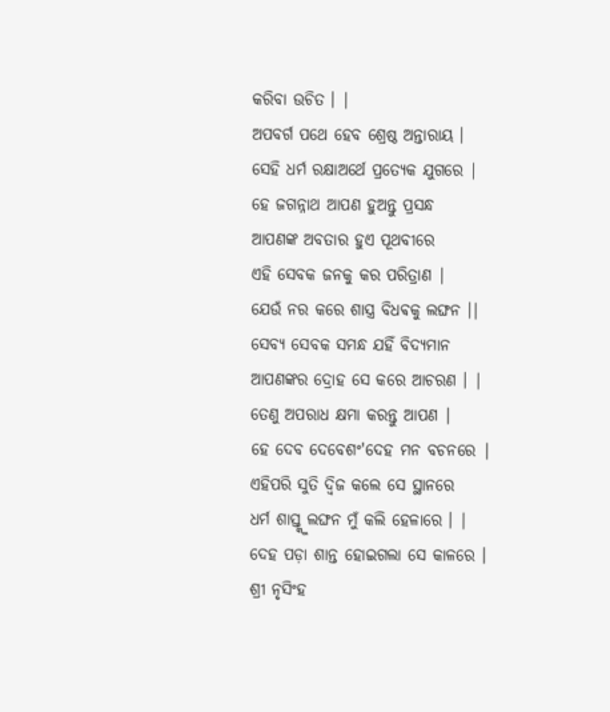କରିବା ଉଚିତ । |
ଅପବର୍ଗ ପଥେ ହେବ ଶ୍ରେଷ୍ଠ ଅନ୍ତାରାୟ ।
ସେହି ଧର୍ମ ରକ୍ଷାଅର୍ଥେ ପ୍ରତ୍ୟେକ ଯୁଗରେ |
ହେ ଜଗନ୍ନାଥ ଆପଣ ହୁଅନ୍ତୁ ପ୍ରସନ୍ଧ
ଆପଣଙ୍କ ଅବତାର ହୁଏ ପୂଥବୀରେ
ଏହି ସେବକ ଜନକୁ କର ପରିତ୍ରାଣ |
ଯେଉଁ ନର କରେ ଶାସ୍ତ୍ର ବିଧଵକୁ ଲଙ୍ଘନ ।|
ସେବ୍ଯ ସେବକ ସମନ୍ଧ ଯହିଁ ବିଦ୍ୟମାନ
ଆପଣଙ୍କର ଦ୍ରୋହ ସେ କରେ ଆଚରଣ । |
ତେଣୁ ଅପରାଧ କ୍ଷମା କରନ୍ତୁ ଆପଣ |
ହେ ଦେବ ଦେବେଶଂ'ଦେହ ମନ ବଚନରେ |
ଏହିପରି ସୁତି ଦ୍ଵିଜ କଲେ ସେ ସ୍ଥାନରେ
ଧର୍ମ ଶାସ୍ତ୍କୁ ଲଙ୍ଘନ ମୁଁ କଲି ହେଳାରେ । |
ଦେହ ପଡ଼ା ଶାନ୍ତ ହୋଇଗଲା ସେ କାଳରେ ।
ଶ୍ରୀ ନୃସିଂହ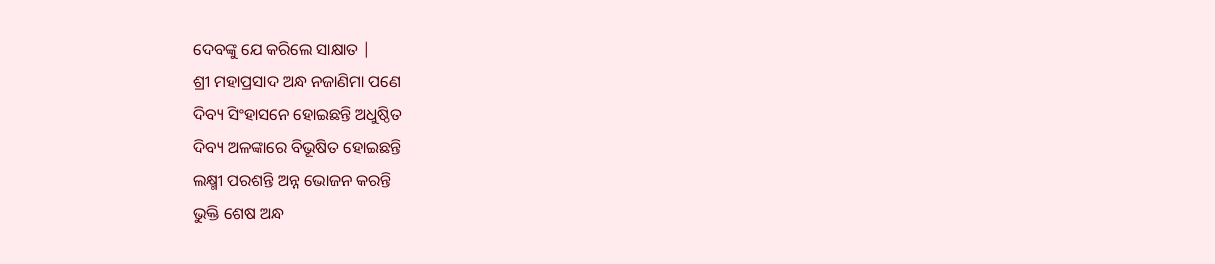ଦେବଙ୍କୁ ଯେ କରିଲେ ସାକ୍ଷାତ |
ଶ୍ରୀ ମହାପ୍ରସାଦ ଅନ୍ଧ ନଜାଣିମା ପଣେ
ଦିବ୍ୟ ସିଂହାସନେ ହୋଇଛନ୍ତି ଅଧୁଷ୍ଠିତ
ଦିବ୍ୟ ଅଳଙ୍କାରେ ବିଭୂଷିତ ହୋଇଛନ୍ତି
ଲକ୍ଷ୍ମୀ ପରଶନ୍ତି ଅନ୍ନ ଭୋଜନ କରନ୍ତି
ଭୁକ୍ତି ଶେଷ ଅନ୍ଧ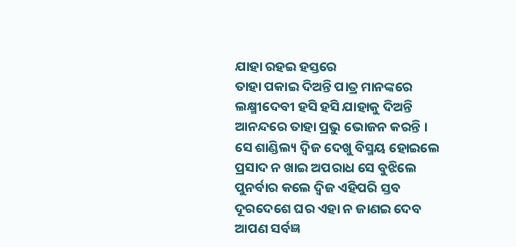ଯାହା ରହଇ ହସ୍ତରେ
ତାହା ପକାଇ ଦିଅନ୍ତି ପାତ୍ର ମାନଙ୍କରେ
ଲକ୍ଷ୍ମୀଦେବୀ ହସି ହସି ଯାହାକୁ ଦିଅନ୍ତି
ଆନନ୍ଦରେ ତାହା ପ୍ରଭୁ ଭୋଜନ କରନ୍ତି ।
ସେ ଶାଣ୍ଡିଲ୍ୟ ଦ୍ଵିଜ ଦେଖୁ ବିସ୍ମୟ ହୋଇଲେ
ପ୍ରସାଦ ନ ଖାଇ ଅପରାଧ ସେ ବୁଝିଲେ
ପୁନର୍ବାର କଲେ ଦ୍ଵିଜ ଏହିପରି ସ୍ତବ
ଦୂରଦେଶେ ଘର ଏହା ନ ଜାଣଇ ଦେବ
ଆପଣ ସର୍ବଜ୍ଞ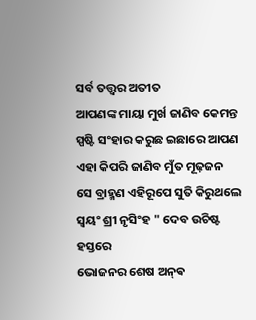ସର୍ବ ତତ୍ତ୍ଵର ଅତୀତ
ଆପଣଙ୍କ ମାୟା ମୁର୍ଖ ଜାଣିବ କେମନ୍ତ
ସ୍ପଷ୍ଟି ସଂହାର କରୁଛ ଇଛାରେ ଆପଣ
ଏହା କିପରି ଜାଣିବ ମୁଁତ ମୂଢ଼ଜନ
ସେ ବ୍ରାହ୍ମଣ ଏହିରୂପେ ସୁତି କିରୁଥଲେ
ସ୍ବୟଂ ଶ୍ରୀ ନୃସିଂହ " ଦେବ ଉଚିଷ୍ଟ ହସ୍ତରେ
ଭୋଜନର ଶେଷ ଅନ୍‌ଵ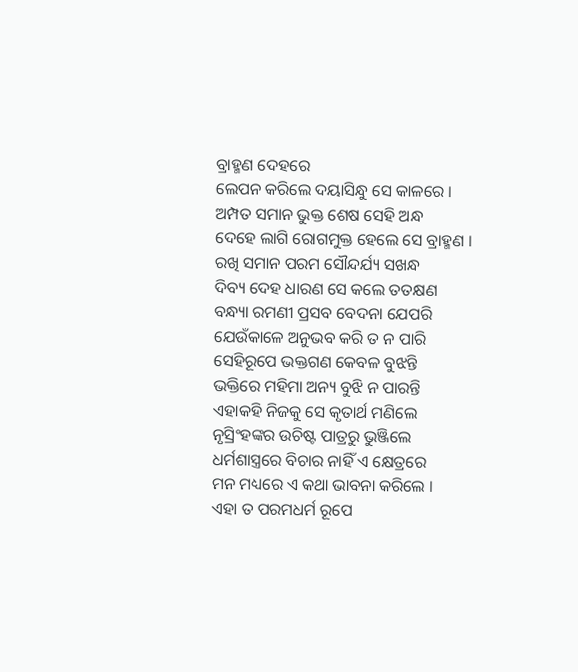ବ୍ରାହ୍ମଣ ଦେହରେ
ଲେପନ କରିଲେ ଦୟାସିନ୍ଧୁ ସେ କାଳରେ ।
ଅମ୍ପତ ସମାନ ଭୁକ୍ତ ଶେଷ ସେହି ଅନ୍ଧ
ଦେହେ ଲାଗି ରୋଗମୁକ୍ତ ହେଲେ ସେ ବ୍ରାହ୍ମଣ ।
ରଖି ସମାନ ପରମ ସୌନ୍ଦର୍ଯ୍ୟ ସଖନ୍ଧ
ଦିବ୍ୟ ଦେହ ଧାରଣ ସେ କଲେ ତତକ୍ଷଣ
ବନ୍ଧ୍ୟା ରମଣୀ ପ୍ରସବ ବେଦନା ଯେପରି
ଯେଉଁକାଳେ ଅନୁଭବ କରି ତ ନ ପାରି
ସେହିରୂପେ ଭକ୍ତଗଣ କେବଳ ବୁଝନ୍ତି
ଭକ୍ତିରେ ମହିମା ଅନ୍ୟ ବୁଝି ନ ପାରନ୍ତି
ଏହାକହି ନିଜକୁ ସେ କୃତାର୍ଥ ମଣିଲେ
ନୃସ୍ରିଂହଙ୍କର ଉଚିଷ୍ଟ ପାତ୍ରରୁ ଭୁଞ୍ଜିଲେ
ଧର୍ମଶାସ୍ତ୍ରରେ ବିଚାର ନାହିଁ ଏ କ୍ଷେତ୍ରରେ
ମନ ମଧ୍ୟରେ ଏ କଥା ଭାବନା କରିଲେ ।
ଏହା ତ ପରମଧର୍ମ ରୂପେ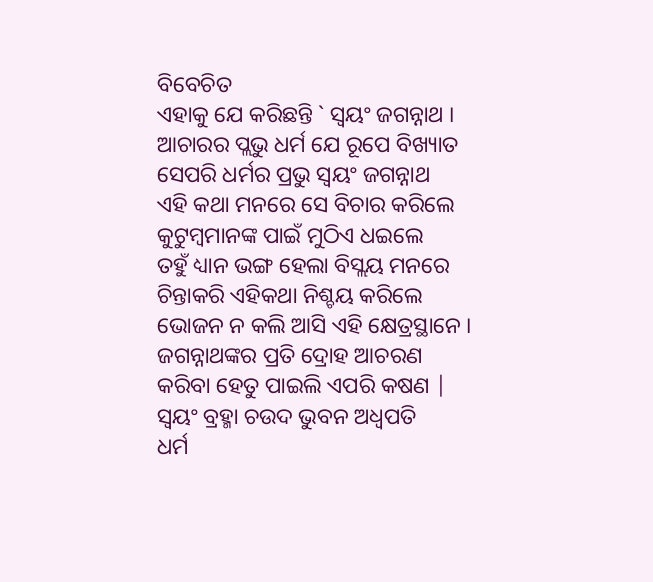ବିବେଚିତ
ଏହାକୁ ଯେ କରିଛନ୍ତି ` ସ୍ଵୟଂ ଜଗନ୍ନାଥ ।
ଆଚାରର ପ୍ଲଭୁ ଧର୍ମ ଯେ ରୂପେ ବିଖ୍ୟାତ
ସେପରି ଧର୍ମର ପ୍ରଭୁ ସ୍ଵୟଂ ଜଗନ୍ନାଥ
ଏହି କଥା ମନରେ ସେ ବିଚାର କରିଲେ
କୁଟୁମ୍ବମାନଙ୍କ ପାଇଁ ମୁଠିଏ ଧଇଲେ
ତହୁଁ ଧ୍ୟାନ ଭଙ୍ଗ ହେଲା ବିସ୍ଲୟ ମନରେ
ଚିନ୍ତାକରି ଏହିକଥା ନିଶ୍ଚୟ କରିଲେ
ଭୋଜନ ନ କଲି ଆସି ଏହି କ୍ଷେତ୍ରସ୍ଥାନେ ।
ଜଗନ୍ନାଥଙ୍କର ପ୍ରତି ଦ୍ରୋହ ଆଚରଣ
କରିବା ହେତୁ ପାଇଲି ଏପରି କଷଣ |
ସ୍ଵୟଂ ବ୍ରହ୍ମା ଚଉଦ ଭୁବନ ଅଧ୍ବପତି
ଧର୍ମ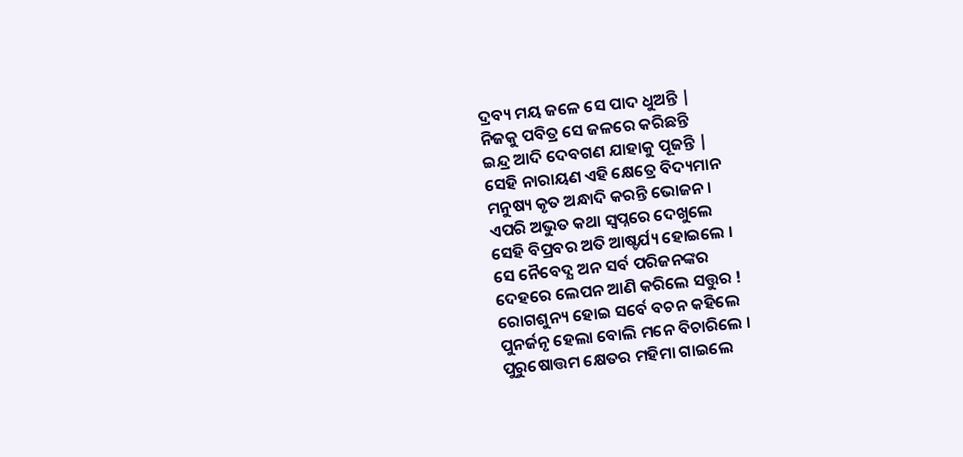ଦ୍ରବ୍ୟ ମୟ ଜଳେ ସେ ପାଦ ଧୁଅନ୍ତି |
ନିଜକୁ ପବିତ୍ର ସେ ଜଳରେ କରିଛନ୍ତି
ଇନ୍ଦ୍ର ଆଦି ଦେବଗଣ ଯାହାକୁ ପୂଜନ୍ତି |
ସେହି ନାରାୟଣ ଏହି କ୍ଷେତ୍ରେ ବିଦ୍ୟମାନ
ମନୁଷ୍ୟ କୃତ ଅନ୍ଧାଦି କରନ୍ତି ଭୋଜନ ।
ଏପରି ଅଭୁତ କଥା ସ୍ବପ୍ନରେ ଦେଖୁଲେ
ସେହି ବିପ୍ରବର ଅତି ଆଷ୍ଚର୍ଯ୍ୟ ହୋଇଲେ ।
ସେ ନୈବେଦ୍ଯ ଅନ ସର୍ବ ପରିଜନଙ୍କର
ଦେହରେ ଲେପନ ଆଣି କରିଲେ ସତ୍ତୁର !
ରୋଗଶୁନ୍ୟ ହୋଇ ସର୍ବେ ବଚନ କହିଲେ
ପୁନର୍ଜନୃ ହେଲା ବୋଲି ମନେ ବିଚାରିଲେ ।
ପୁରୁଷୋତ୍ତମ କ୍ଷେତର ମହିମା ଗାଇଲେ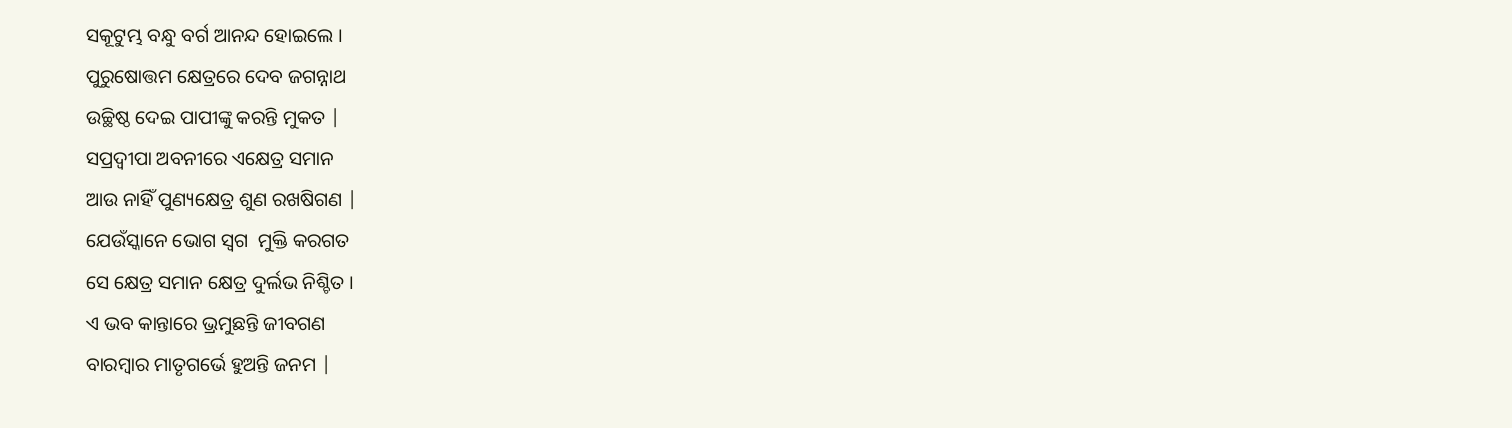ସକୂଟୁମ୍ଭ ବନ୍ଧୁ ବର୍ଗ ଆନନ୍ଦ ହୋଇଲେ ।
ପୁରୁଷୋତ୍ତମ କ୍ଷେତ୍ରରେ ଦେବ ଜଗନ୍ନାଥ
ଉଚ୍ଛିଷ୍ଠ ଦେଇ ପାପୀଙ୍କୁ କରନ୍ତି ମୁକତ |
ସପ୍ରଦ୍ଵୀପା ଅବନୀରେ ଏକ୍ଷେତ୍ର ସମାନ
ଆଉ ନାହିଁ ପୁଣ୍ୟକ୍ଷେତ୍ର ଶୁଣ ରଖଷିଗଣ |
ଯେଉଁସ୍କାନେ ଭୋଗ ସ୍ଵଗ  ମୁକ୍ତି କରଗତ
ସେ କ୍ଷେତ୍ର ସମାନ କ୍ଷେତ୍ର ଦୁର୍ଲଭ ନିଶ୍ଚିତ ।
ଏ ଭବ କାନ୍ତାରେ ଭ୍ରମୁଛନ୍ତି ଜୀବଗଣ
ବାରମ୍ବାର ମାତୃଗର୍ଭେ ହୁଅନ୍ତି ଜନମ |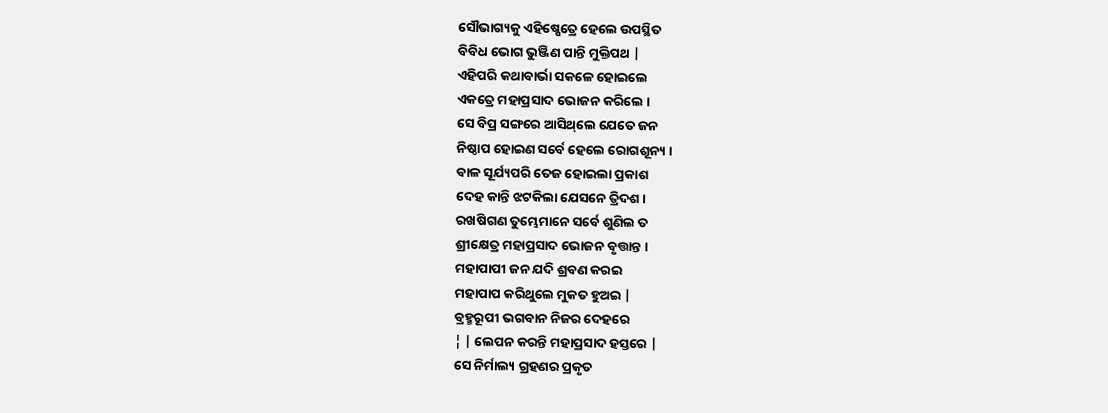ସୌଭାଗ୍ୟକୁ ଏହିଷ୍ଷେତ୍ରେ ହେଲେ ଉପସ୍ଥିତ
ବିବିଧ ଭୋଗ ଭୁଞ୍ଜିଣ ପାନ୍ତି ମୁକ୍ତିପଥ |
ଏହିପରି କଥାବାର୍ଭା ସକଳେ ହୋଇଲେ
ଏକତ୍ରେ ମହାପ୍ରସାଦ ଭୋଜନ କରିଲେ ।
ସେ ବିପ୍ର ସଙ୍ଗରେ ଆସିଥ୍‌ଲେ ଯେତେ ଜନ
ନିଷ୍ଠାପ ହୋଇଣ ସର୍ବେ ହେଲେ ରୋଗଶୂନ୍ୟ ।
ବାଳ ସୂର୍ଯ୍ୟପରି ତେଜ ହୋଇଲା ପ୍ରକାଶ
ଦେହ କାନ୍ତି ଝଟକିଲା ଯେସନେ ତ୍ରିଦଶ ।
ରଖଷିଗଣ ତୁମ୍ଭେମାନେ ସର୍ବେ ଶୁଣିଲ ତ
ଶ୍ରୀକ୍ଷେତ୍ର ମହାପ୍ରସାଦ ଭୋଜନ ବୃତ୍ତାନ୍ତ ।
ମହାପାପୀ ଜନ ଯଦି ଶ୍ରବଣ କରଇ
ମହାପାପ କରିଥୁଲେ ମୁକତ ହୁଅଇ |
ବ୍ରହ୍ମରୂପୀ ଭଗବାନ ନିଜର ଦେହରେ
¦ | ଲେପନ କରନ୍ତି ମହାପ୍ରସାଦ ହସ୍ତରେ |
ସେ ନିର୍ମାଲ୍ୟ ଗ୍ରହଣର ପ୍ରକୃତ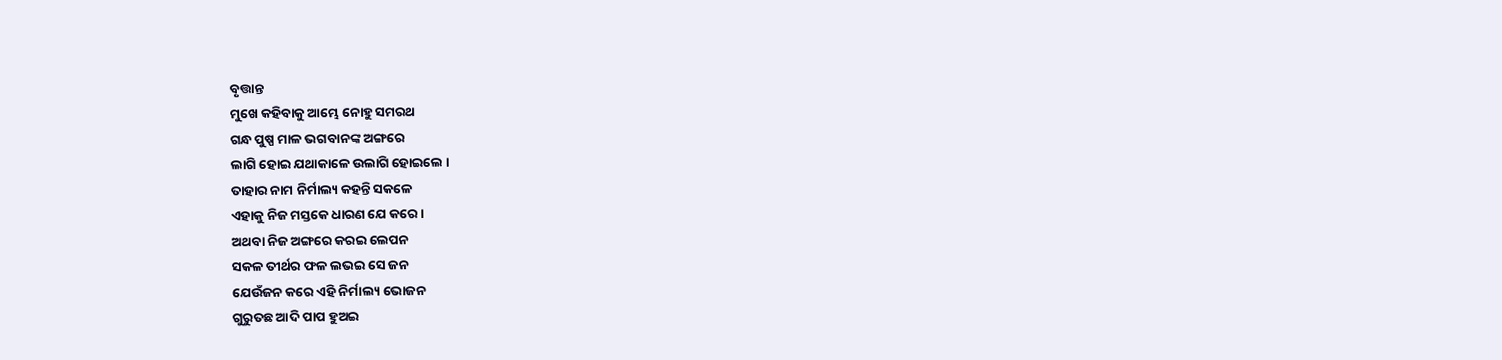ବୃତ୍ତାନ୍ତ
ମୁଖେ କହିବାକୁ ଆମ୍ଭେ ନୋହୁ ସମରଥ
ଗନ୍ଧ ପୁଷ୍ପ ମାଳ ଭଗବାନଙ୍କ ଅଙ୍ଗରେ
ଲାଗି ହୋଇ ଯଥାକାଳେ ଉଲାଗି ହୋଇଲେ ।
ତାହାର ନାମ ନିର୍ମାଲ୍ୟ କହନ୍ତି ସକଳେ
ଏହାକୁ ନିଜ ମସ୍ତକେ ଧାରଣ ଯେ କରେ ।
ଅଥବା ନିଜ ଅଙ୍ଗରେ କରଇ ଲେପନ
ସକଳ ତୀର୍ଥର ଫଳ ଲଭଇ ସେ ଜନ
ଯେଉଁଜନ କରେ ଏହି ନିର୍ମାଲ୍ୟ ଭୋଜନ
ଗୁରୁତଛ ଆଦି ପାପ ହୁଅଇ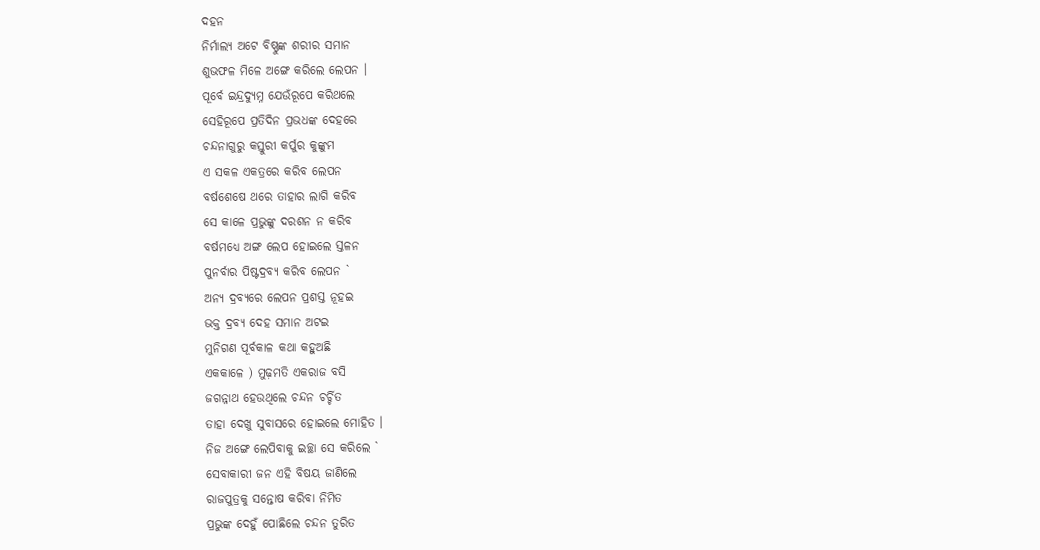ଦହନ
ନିର୍ମାଲ୍ୟ ଅଟେ ବିଷ୍ଣୁଙ୍କ ଶରୀର ସମାନ
ଶୁଭଫଳ ମିଳେ ଅଙ୍ଗେ କରିଲେ ଲେପନ ।
ପୂର୍ବେ ଇନ୍ଦ୍ରଦ୍ୟୁମ୍ନ ଯେଉଁରୂପେ କରିଥଲେ
ସେହିରୂପେ ପ୍ରତିଦିନ ପ୍ରଭଧଙ୍କ ଦେହରେ
ଚନ୍ଦନାଗୁରୁ କସ୍ତୁରୀ କର୍ପୁର କୁଙ୍କୁମ
ଏ ସକଳ ଏକତ୍ରରେ କରିବ ଲେପନ
ବର୍ଷଶେଷେ ଥରେ ତାହାର ଲାଗି କରିବ
ସେ କାଳେ ପ୍ରଭୁଙ୍କୁ ଦରଶନ ନ କରିବ
ବର୍ଷମଧ୍ୟେ ଅଙ୍ଗ ଲେପ ହୋଇଲେ ସ୍ତଳନ
ପୁନର୍ବାର ପିଷ୍ଟଦ୍ରବ୍ୟ କରିବ ଲେପନ `
ଅନ୍ୟ ଦ୍ରବ୍ୟରେ ଲେପନ ପ୍ରଶସ୍ତ ନୂହଇ
ଭକ୍ତ ଦ୍ରବ୍ୟ ଦେହ ସମାନ ଅଟଇ
ମୁନିଗଣ ପୂର୍ବକାଳ କଥା କହୁଅଛି
ଏକକାଳେ ) ମୁଢ଼ମତି ଏକରାଜ ବସି
ଜଗନ୍ନାଥ ହେଉଥିଲେ ଚନ୍ଦନ ଚର୍ଚ୍ଚିତ
ତାହା ଦେଖୁ ସୁବାସରେ ହୋଇଲେ ମୋହିତ ।
ନିଜ ଅଙ୍ଗେ ଲେପିବାକୁ ଇଚ୍ଛା ସେ କରିଲେ `
ସେବାକାରୀ ଜନ ଏହି ବିଷୟ ଜାଣିଲେ
ରାଜପୁତ୍ରକୁ ସନ୍ତୋଷ କରିବା ନିମିତ
ପ୍ରଭୁଙ୍କ ଦେହୁଁ ପୋଛିଲେ ଚନ୍ଦନ ତୁରିତ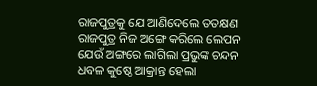ରାଜପୁତ୍ରକୁ ଯେ ଆଣିଦେଲେ ତତକ୍ଷଣ
ରାଜପୁତ୍ର ନିଜ ଅଙ୍ଗେ କରିଲେ ଲେପନ
ଯେଉଁ ଅଙ୍ଗରେ ଲାଗିଲା ପ୍ରଭୁଙ୍କ ଚନ୍ଦନ
ଧବଳ କୁଷ୍ଠେ ଆକ୍ରାନ୍ତ ହେଲା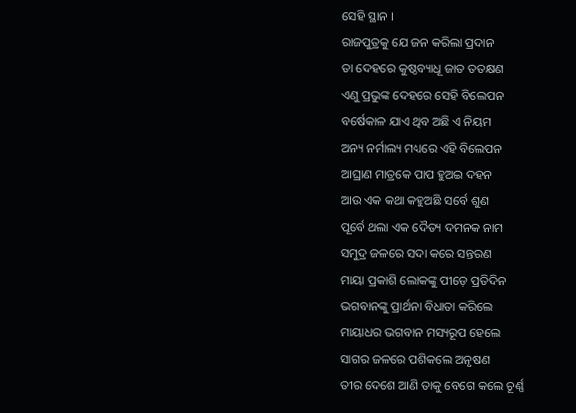ସେହି ସ୍ଥାନ ।
ରାଜପୁତ୍ରକୁ ଯେ ଜନ କରିଲା ପ୍ରଦାନ
ତା ଦେହରେ କୁଷ୍ଠବ୍ୟାଧୂ ଜାତ ତତକ୍ଷଣ
ଏଣୁ ପ୍ରଭୁଙ୍କ ଦେହରେ ସେହି ବିଲେପନ
ବର୍ଷେକାଳ ଯାଏ ଥିବ ଅଛି ଏ ନିୟମ
ଅନ୍ୟ ନର୍ମାଲ୍ୟ ମଧ୍ୟରେ ଏହି ବିଲେପନ
ଆଘ୍ରାଣ ମାତ୍ରକେ ପାପ ହୁଅଇ ଦହନ
ଆଉ ଏକ କଥା କହୁଅଛି ସର୍ବେ ଶୁଣ
ପୂର୍ବେ ଥଲା ଏକ ଦୈତ୍ୟ ଦମନକ ନାମ
ସମୁଦ୍ର ଜଳରେ ସଦା କରେ ସନ୍ତରଣ
ମାୟା ପ୍ରକାଶି ଲୋକଙ୍କୁ ପୀଡ଼େ ପ୍ରତିଦିନ
ଭଗବାନଙ୍କୁ ପ୍ରାର୍ଥନା ବିଧାତା କରିଲେ
ମାୟାଧର ଭଗବାନ ମସ୍ୟରୂପ ହେଲେ
ସାଗର ଜଳରେ ପଶିକଲେ ଅନୃଷଣ
ତୀର ଦେଶେ ଆଣି ତାକୁ ବେଗେ କଲେ ଚୂର୍ଣ୍ଣ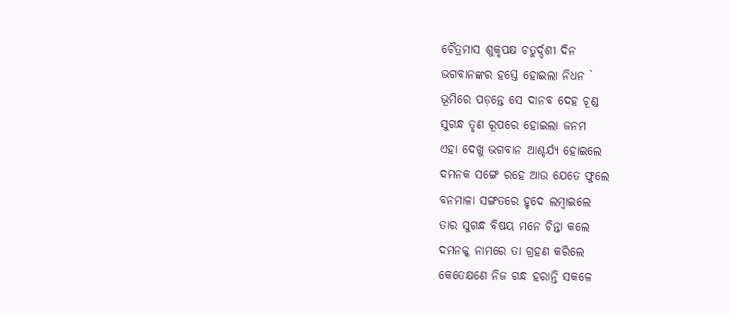ଚୈତ୍ରମାସ ଶୁକୃପକ୍ଷ ଚତୁର୍ଦ୍ଦଶୀ ଦିନ
ଭଗବାନଙ୍କର ହସ୍ତେ ହୋଇଲା ନିଧନ `
ଭୂମିରେ ପଡ଼ନ୍ତେ ସେ ଦାନବ ଦେହ ଚୂଣ୍ଡ
ସୁଗନ୍ଧ ତୃଣ ରୂପରେ ହୋଇଲା ଜନମ
ଏହା ଦେଖୁ ଭଗବାନ ଆଶ୍ଚର୍ଯ୍ୟ ହୋଇଲେ
ଦମନକ ସଙ୍ଗେ ରହେ ଆଉ ଯେତେ ଫୁଲେ
ବନମାଳା ସଙ୍ଗତରେ ହୃଦେ ଲମ୍ବାଇଲେ
ତାର ସୁଗନ୍ଧ ବିଷୟ ମନେ ଚିନ୍ତା କଲେ
ଦମନକ୍କ ନାମରେ ତା ଗ୍ରହଣ କରିଲେ
କେତେକ୍ଷଣେ ନିଜ ଗନ୍ଧ ହରାନ୍ତି ସକଳେ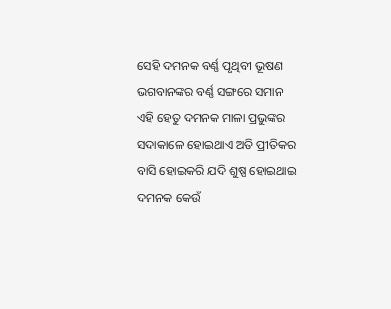ସେହି ଦମନକ ବର୍ଣ୍ଣ ପୃଥିବୀ ଭୂଷଣ
ଭଗବାନଙ୍କର ବର୍ଣ୍ଣ ସଙ୍ଗରେ ସମାନ
ଏହି ହେତୁ ଦମନକ ମାଳା ପ୍ରଭୁଙ୍କର
ସଦାକାଳେ ହୋଇଥାଏ ଅତି ପ୍ରୀତିକର
ବାସି ହୋଇକରି ଯଦି ଶୁଷ୍ପ ହୋଇଥାଇ
ଦମନକ କେଉଁ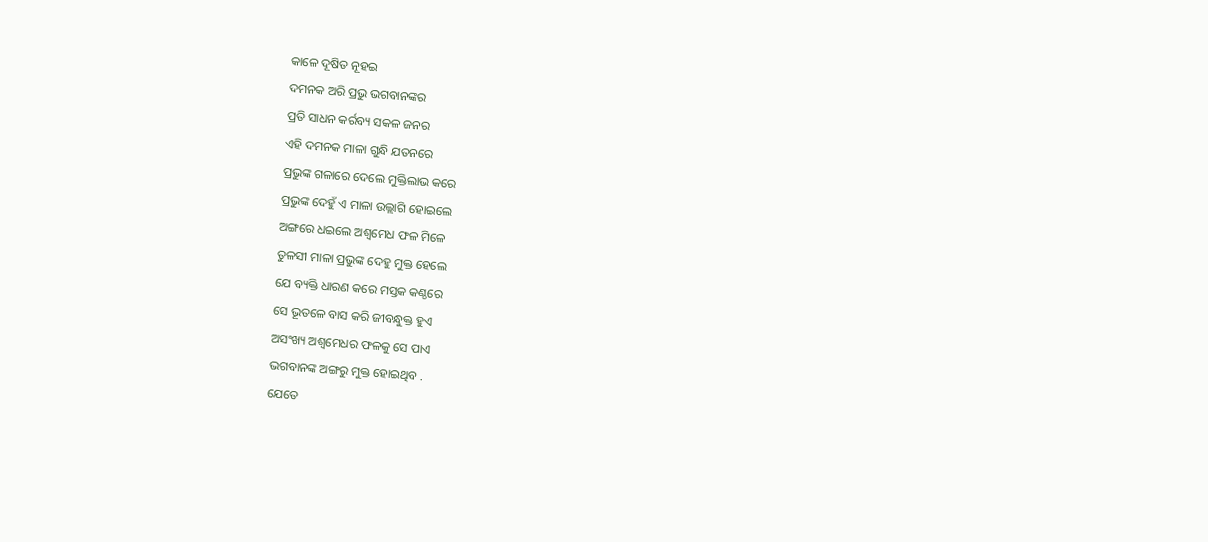କାଳେ ଦୂଷିତ ନୂହଇ
ଦମନକ ଅରି ପ୍ରଭୁ ଭଗବାନଙ୍କର
ପ୍ରତି ସାଧନ କର୍ରବ୍ୟ ସକଳ ଜନର
ଏହି ଦମନକ ମାଳା ଗୁନ୍ଧି ଯତନରେ
ପ୍ରଭୁଙ୍କ ଗଳାରେ ଦେଲେ ମୁକ୍ତିଲାଭ କରେ
ପ୍ରଭୁଙ୍କ ଦେହୁଁ ଏ ମାଳା ଉଲ୍ଲାଗି ହୋଇଲେ
ଅଙ୍ଗରେ ଧଇଲେ ଅଶ୍ବମେଧ ଫଳ ମିଳେ
ତୁଳସୀ ମାଳା ପ୍ରଭୁଙ୍କ ଦେହୁ ମୁକ୍ତ ହେଲେ
ଯେ ବ୍ୟକ୍ତି ଧାରଣ କରେ ମସ୍ତକ କଣ୍ଠରେ
ସେ ଭୂତଳେ ବାସ କରି ଜୀବନ୍ଧୁକ୍ତ ହୁଏ
ଅସଂଖ୍ୟ ଅଶ୍ଵମେଧର ଫଳକୁ ସେ ପାଏ
ଭଗବାନଙ୍କ ଅଙ୍ଗରୁ ମୁକ୍ତ ହୋଇଥିବ .
ଯେତେ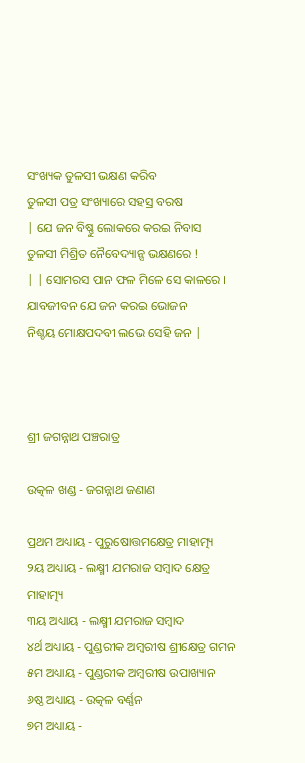ସଂଖ୍ୟକ ତୁଳସୀ ଭକ୍ଷଣ କରିବ
ତୁଳସୀ ପତ୍ର ସଂଖ୍ୟାରେ ସହସ୍ର ବରଷ
| ଯେ ଜନ ବିଷ୍ଣୁ ଲୋକରେ କରଇ ନିବାସ
ତୁଳସୀ ମିଶ୍ରିତ ନୈବେଦ୍ୟାନ୍ସ ଭକ୍ଷଣରେ !
| | ସୋମରସ ପାନ ଫଳ ମିଳେ ସେ କାଳରେ ।
ଯାବଜୀବନ ଯେ ଜନ କରଇ ଭୋଜନ
ନିଶ୍ଚୟ ମୋକ୍ଷପଦବୀ ଲଭେ ସେହି ଜନ |



ଶ୍ରୀ ଜଗନ୍ନାଥ ପଞ୍ଚରାତ୍ର

ଉତ୍କଳ ଖଣ୍ଡ - ଜଗନ୍ନାଥ ଜଣାଣ

ପ୍ରଥମ ଅଧ୍ୟାୟ - ପୁରୁଷୋତ୍ତମକ୍ଷେତ୍ର ମାହାତ୍ମ୍ୟ
୨ୟ ଅଧ୍ୟାୟ - ଲକ୍ଷ୍ମୀ ଯମରାଜ ସମ୍ବାଦ କ୍ଷେତ୍ର ମାହାତ୍ମ୍ୟ
୩ୟ ଅଧ୍ୟାୟ - ଲକ୍ଷ୍ମୀ ଯମରାଜ ସମ୍ବାଦ
୪ର୍ଥ ଅଧ୍ୟାୟ - ପୁଣ୍ଡରୀକ ଅମ୍ବରୀଷ ଶ୍ରୀକ୍ଷେତ୍ର ଗମନ
୫ମ ଅଧ୍ୟାୟ - ପୁଣ୍ଡରୀକ ଅମ୍ବରୀଷ ଉପାଖ୍ୟାନ
୬ଷ୍ଠ ଅଧ୍ୟାୟ - ଉତ୍କଳ ବର୍ଣ୍ଣନ
୭ମ ଅଧ୍ୟାୟ -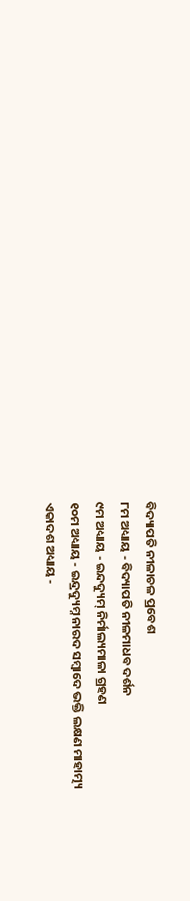ବିଦ୍ୟାପତି ନୀଳାଚଳ ପ୍ରବେଶ
୮ମ ଅଧ୍ୟାୟ - ବିଦ୍ୟାପତି ନୀଳମାଧବ ଦର୍ଶନ
୯ମ ଅଧ୍ୟାୟ - ଇନ୍ଦଦ୍ୟୁମ୍ ନିର୍ମାଲ୍ୟମାଳା ଗ୍ରହଣ
୧୦ମ ଅଧ୍ୟାୟ - ଇନ୍ଦ୍ରଦ୍ୟୁମ୍ନ ନାରଦ ସମ୍ବାଦେ ଭକ୍ତି ଲକ୍ଷଣ ମାହାତ୍ମ୍ୟ
ଏକାଦଶ ଅଧ୍ୟାୟ -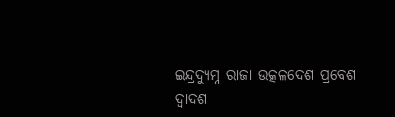ଇନ୍ଦ୍ରଦ୍ୟୁମ୍ନ ରାଜା ଉତ୍କଳଦେଶ ପ୍ରବେଶ
ଦ୍ବାଦଶ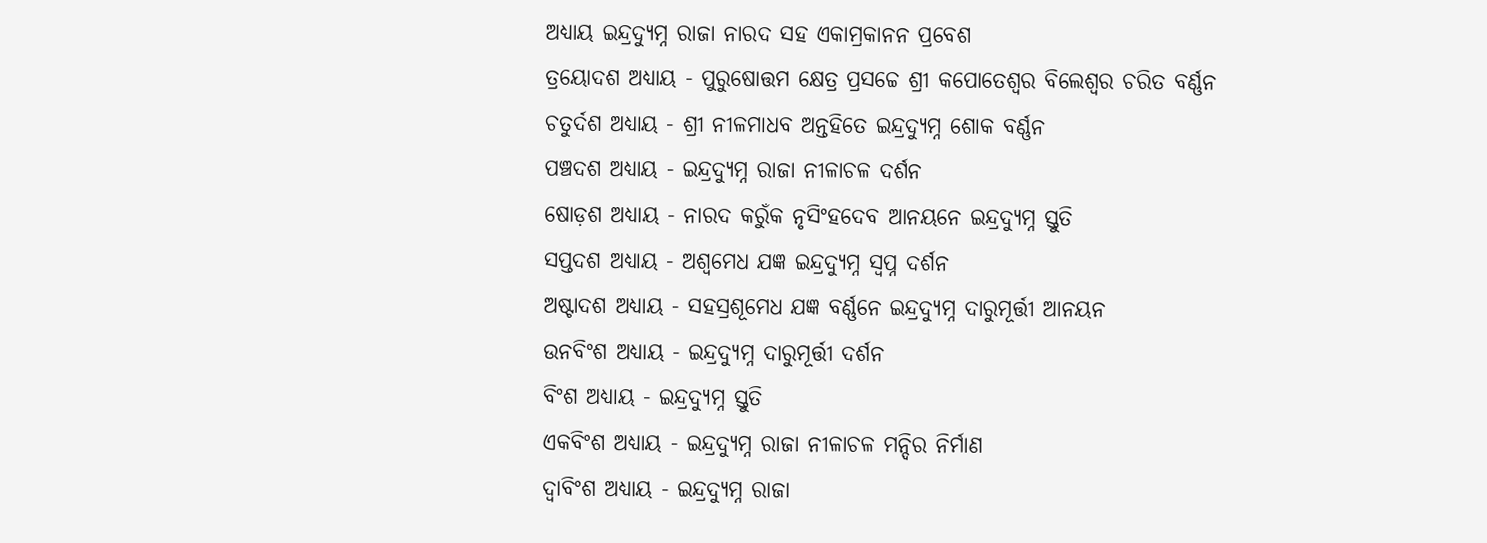ଅଧ୍ୟାୟ ଇନ୍ଦ୍ରଦ୍ୟୁମ୍ନ ରାଜା ନାରଦ ସହ ଏକାମ୍ରକାନନ ପ୍ରବେଶ
ତ୍ରୟୋଦଶ ଅଧ୍ୟାୟ - ପୁରୁଷୋତ୍ତମ କ୍ଷେତ୍ର ପ୍ରସଚ୍ଚେ ଶ୍ରୀ କପୋତେଶ୍ଵର ବିଲେଶ୍ଵର ଚରିତ ବର୍ଣ୍ଣନ
ଚତୁର୍ଦଶ ଅଧ୍ୟାୟ - ଶ୍ରୀ ନୀଳମାଧବ ଅନ୍ତହିତେ ଇନ୍ଦ୍ରଦ୍ୟୁମ୍ନ ଶୋକ ବର୍ଣ୍ଣନ
ପଞ୍ଚଦଶ ଅଧ୍ୟାୟ - ଇନ୍ଦ୍ରଦ୍ୟୁମ୍ନ ରାଜା ନୀଳାଚଳ ଦର୍ଶନ
ଷୋଡ଼ଶ ଅଧ୍ୟାୟ - ନାରଦ କରୁଁକ ନୃସିଂହଦେବ ଆନୟନେ ଇନ୍ଦ୍ରଦ୍ୟୁମ୍ନ ସ୍ତୁତି
ସପ୍ତଦଶ ଅଧ୍ୟାୟ - ଅଶ୍ଵମେଧ ଯଜ୍ଞ ଇନ୍ଦ୍ରଦ୍ୟୁମ୍ନ ସ୍ଵପ୍ନ ଦର୍ଶନ
ଅଷ୍ଟାଦଶ ଅଧ୍ୟାୟ - ସହସ୍ରଶୂମେଧ ଯଜ୍ଞ ବର୍ଣ୍ଣନେ ଇନ୍ଦ୍ରଦ୍ୟୁମ୍ନ ଦାରୁମୂର୍ତ୍ତୀ ଆନୟନ
ଉନବିଂଶ ଅଧ୍ୟାୟ - ଇନ୍ଦ୍ରଦ୍ୟୁମ୍ନ ଦାରୁମୂର୍ତ୍ତୀ ଦର୍ଶନ
ବିଂଶ ଅଧ୍ୟାୟ - ଇନ୍ଦ୍ରଦ୍ୟୁମ୍ନ ସ୍ତୁତି
ଏକବିଂଶ ଅଧ୍ୟାୟ - ଇନ୍ଦ୍ରଦ୍ୟୁମ୍ନ ରାଜା ନୀଳାଚଳ ମନ୍ଦିର ନିର୍ମାଣ
ଦ୍ଵାବିଂଶ ଅଧ୍ୟାୟ - ଇନ୍ଦ୍ରଦ୍ୟୁମ୍ନ ରାଜା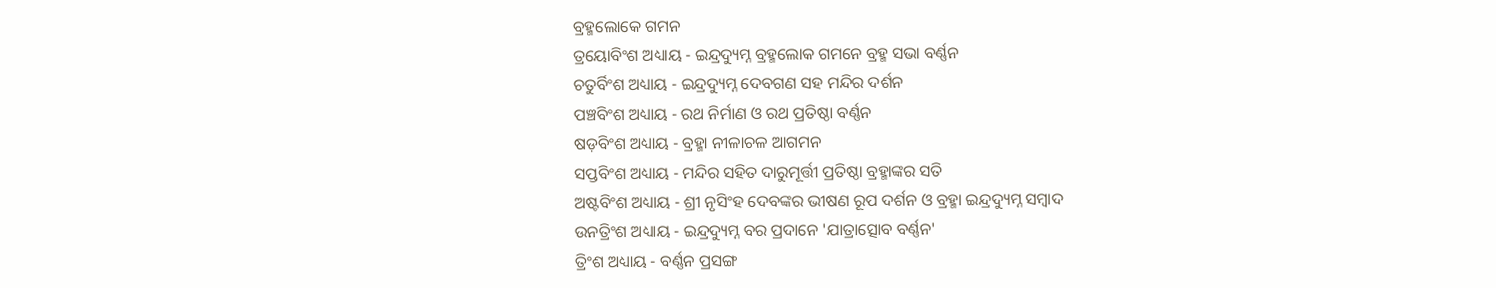ବ୍ରହ୍ମଲୋକେ ଗମନ
ତ୍ରୟୋବିଂଶ ଅଧ୍ୟାୟ - ଇନ୍ଦ୍ରଦ୍ୟୁମ୍ନ ବ୍ରହ୍ମଲୋକ ଗମନେ ବ୍ରହ୍ମ ସଭା ବର୍ଣ୍ଣନ
ଚତୁର୍ବିଂଶ ଅଧ୍ୟାୟ - ଇନ୍ଦ୍ରଦ୍ୟୁମ୍ନ ଦେବଗଣ ସହ ମନ୍ଦିର ଦର୍ଶନ
ପଞ୍ଚବିଂଶ ଅଧ୍ୟାୟ - ରଥ ନିର୍ମାଣ ଓ ରଥ ପ୍ରତିଷ୍ଠା ବର୍ଣ୍ଣନ
ଷଡ଼ବିଂଶ ଅଧ୍ୟାୟ - ବ୍ରହ୍ମା ନୀଳାଚଳ ଆଗମନ
ସପ୍ତବିଂଶ ଅଧ୍ୟାୟ - ମନ୍ଦିର ସହିତ ଦାରୁମୂର୍ତ୍ତୀ ପ୍ରତିଷ୍ଠା ବ୍ରହ୍ମାଙ୍କର ସତି
ଅଷ୍ଟବିଂଶ ଅଧ୍ୟାୟ - ଶ୍ରୀ ନୃସିଂହ ଦେବଙ୍କର ଭୀଷଣ ରୂପ ଦର୍ଶନ ଓ ବ୍ରହ୍ମା ଇନ୍ଦ୍ରଦ୍ୟୁମ୍ନ ସମ୍ବାଦ
ଉନତ୍ରିଂଶ ଅଧ୍ୟାୟ - ଇନ୍ଦ୍ରଦ୍ୟୁମ୍ନ ବର ପ୍ରଦାନେ 'ଯାତ୍ରାତ୍ସୋବ ବର୍ଣ୍ଣନ'
ତ୍ରିଂଶ ଅଧ୍ୟାୟ - ବର୍ଣ୍ଣନ ପ୍ରସଙ୍ଗ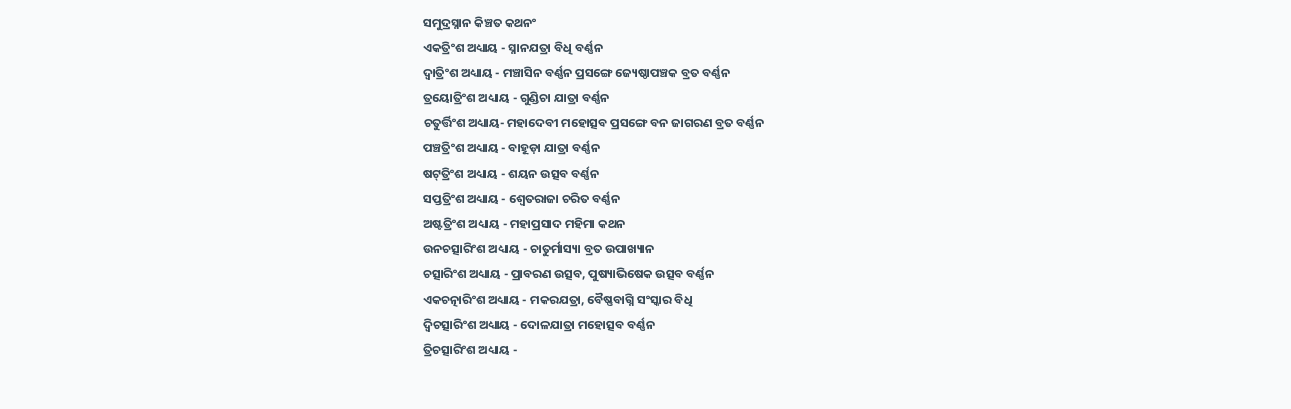ସମୁଦ୍ରସ୍ନାନ କିଞ୍ଚତ କଥନଂ
ଏକତ୍ରିଂଶ ଅଧ୍ୟାୟ - ସ୍ନାନଯତ୍ରା ବିଧି ବର୍ଣ୍ଣନ
ଦ୍ଵାତ୍ରିଂଶ ଅଧ୍ୟାୟ - ମଞ୍ଚାସିନ ବର୍ଣ୍ଣନ ପ୍ରସଙ୍ଗେ ଜ୍ୟେଷ୍ଠାପଞ୍ଚକ ବ୍ରତ ବର୍ଣ୍ଣନ
ତ୍ରୟୋତ୍ରିଂଶ ଅଧ୍ୟାୟ - ଗୁଣ୍ଡିଚା ଯାତ୍ରା ବର୍ଣ୍ଣନ
ଚତୁର୍ତ୍ତିଂଶ ଅଧ୍ୟାୟ- ମହାଦେବୀ ମହୋତ୍ସବ ପ୍ରସଙ୍ଗେ ବନ ଜାଗରଣ ବ୍ରତ ବର୍ଣ୍ଣନ
ପଞ୍ଚତ୍ରିଂଶ ଅଧ୍ୟାୟ - ବାହୂଡ଼ା ଯାତ୍ରା ବର୍ଣ୍ଣନ
ଷଟ୍‌ତ୍ରିଂଶ ଅଧ୍ୟାୟ - ଶୟନ ଉତ୍ସବ ବର୍ଣ୍ଣନ
ସପ୍ତତ୍ରିଂଶ ଅଧ୍ୟାୟ - ଶ୍ଵେତରାଜା ଚରିତ ବର୍ଣ୍ଣନ
ଅଷ୍ଟତ୍ରିଂଶ ଅଧ୍ୟାୟ - ମହାପ୍ରସାଦ ମହିମା କଥନ
ଉନଚତ୍ସାରିଂଶ ଅଧ୍ୟାୟ - ଚାତୁର୍ମାସ୍ୟା ବ୍ରତ ଉପାଖ୍ୟାନ
ଚତ୍ସାରିଂଶ ଅଧ୍ୟାୟ - ପ୍ରାବରଣ ଉତ୍ସବ, ପୁଷ୍ୟାଭିଷେକ ଉତ୍ସବ ବର୍ଣ୍ଣନ
ଏକଚତ୍ନାରିଂଶ ଅଧ୍ୟାୟ - ମକରଯତ୍ରା, ବୈଷ୍ଣବାଗ୍ନି ସଂସ୍କାର ବିଧି
ଦ୍ଵିଚତ୍ସାରିଂଶ ଅଧ୍ୟାୟ - ଦୋଳଯାତ୍ରା ମହୋତ୍ସବ ବର୍ଣ୍ଣନ
ତ୍ରିଚତ୍ସାରିଂଶ ଅଧ୍ୟାୟ -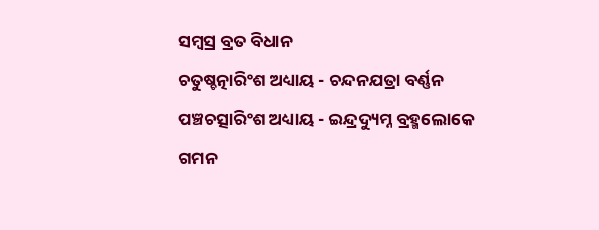ସମ୍ବସ୍ର ବ୍ରତ ବିଧାନ
ଚତୁଷ୍ଚତ୍ନାରିଂଶ ଅଧ୍ୟାୟ - ଚନ୍ଦନଯତ୍ରା ବର୍ଣ୍ଣନ
ପଞ୍ଚଚତ୍ସାରିଂଶ ଅଧ୍ୟାୟ - ଇନ୍ଦ୍ରଦ୍ୟୁମ୍ନ ବ୍ରହ୍ମଲୋକେ ଗମନ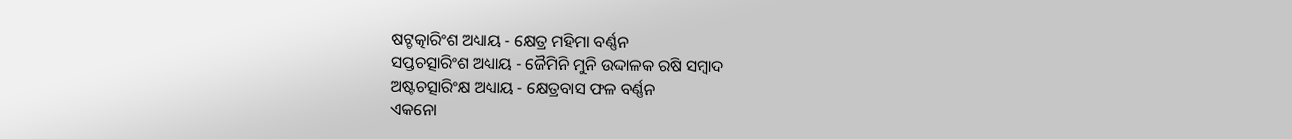ଷଟ୍ଚତ୍କାରିଂଶ ଅଧ୍ୟାୟ - କ୍ଷେତ୍ର ମହିମା ବର୍ଣ୍ଣନ
ସପ୍ତଚତ୍ସାରିଂଶ ଅଧ୍ୟାୟ - ଜୈମିନି ମୁନି ଉଦ୍ଦାଳକ ରଷି ସମ୍ବାଦ
ଅଷ୍ଟଚତ୍ସାରିଂକ୍ଷ ଅଧ୍ୟାୟ - କ୍ଷେତ୍ରବାସ ଫଳ ବର୍ଣ୍ଣନ
ଏକନୋ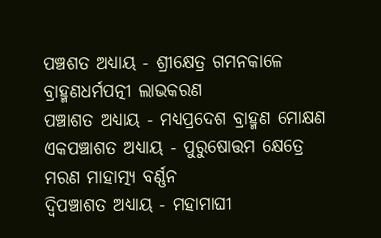ପଞ୍ଚଶତ ଅଧ୍ୟାୟ - ଶ୍ରୀକ୍ଷେତ୍ର ଗମନକାଳେ ବ୍ରାହ୍ମଣଧର୍ମପତ୍ନୀ ଲାଭକରଣ
ପଞ୍ଚାଶତ ଅଧ୍ୟାୟ - ମଧ୍ୟପ୍ରଦେଶ ବ୍ରାହ୍ମଣ ମୋକ୍ଷଣ
ଏକପଞ୍ଚାଶତ ଅଧ୍ୟାୟ - ପୁରୁଷୋତ୍ତମ କ୍ଷେତ୍ରେ ମରଣ ମାହାତ୍ମ୍ୟ ବର୍ଣ୍ଣନ
ଦ୍ଵିପଞ୍ଚାଶତ ଅଧ୍ୟାୟ - ମହାମାଘୀ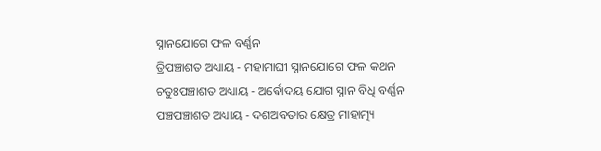ସ୍ନାନଯୋଗେ ଫଳ ବର୍ଣ୍ଣନ
ତ୍ରିପଞ୍ଚାଶତ ଅଧ୍ୟାୟ - ମହାମାଘୀ ସ୍ନାନଯୋଗେ ଫଳ କଥନ
ଚତୁଃପଞ୍ଚାଶତ ଅଧ୍ୟାୟ - ଅର୍ଵୋଦୟ ଯୋଗ ସ୍ନାନ ବିଧି ବର୍ଣ୍ଣନ
ପଞ୍ଚପଞ୍ଚାଶତ ଅଧ୍ୟାୟ - ଦଶଅବତାର କ୍ଷେତ୍ର ମାହାତ୍ମ୍ୟ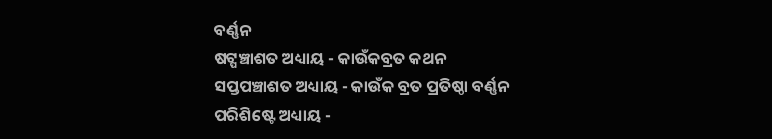ବର୍ଣ୍ଣନ
ଷଟ୍ପଞ୍ଚାଶତ ଅଧ୍ୟାୟ - କାଉଁକବ୍ରତ କଥନ
ସପ୍ତପଞ୍ଚାଶତ ଅଧ୍ୟାୟ - କାଉଁକ ବ୍ରତ ପ୍ରତିଷ୍ଠା ବର୍ଣ୍ଣନ
ପରିଶିଷ୍ଟେ ଅଧ୍ୟାୟ -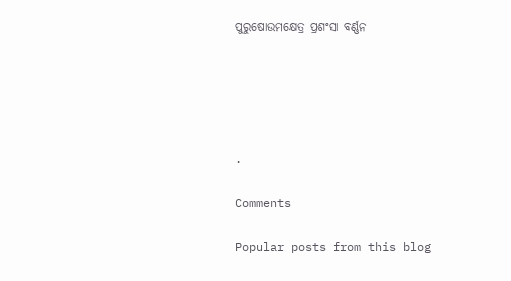ପୁରୁଷୋଉମକ୍ଷେତ୍ର ପ୍ରଶଂସା ବର୍ଣ୍ଣନ





.

Comments

Popular posts from this blog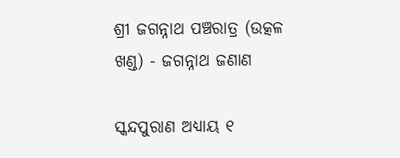ଶ୍ରୀ ଜଗନ୍ନାଥ ପଞ୍ଚରାତ୍ର (ଉତ୍କଳ ଖଣ୍ଡ) - ଜଗନ୍ନାଥ ଜଣାଣ

ସ୍କନ୍ଦପୁରାଣ ଅଧ୍ୟାୟ ୧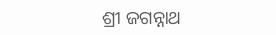ଶ୍ରୀ ଜଗନ୍ନାଥ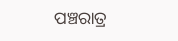ପଞ୍ଚରାତ୍ର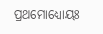ପ୍ରଥମୋଧ୍ୟୋୟଃ